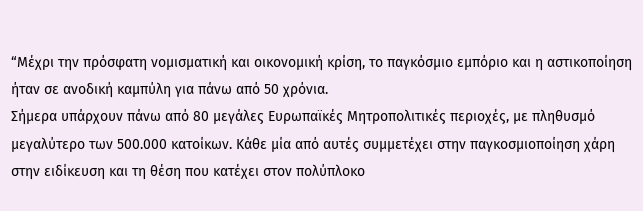“Μέχρι την πρόσφατη νομισματική και οικονομική κρίση, το παγκόσμιο εμπόριο και η αστικοποίηση ήταν σε ανοδική καμπύλη για πάνω από 50 χρόνια.
Σήμερα υπάρχουν πάνω από 80 μεγάλες Ευρωπαϊκές Μητροπολιτικές περιοχές, με πληθυσμό μεγαλύτερο των 500.000 κατοίκων. Κάθε μία από αυτές συμμετέχει στην παγκοσμιοποίηση χάρη στην ειδίκευση και τη θέση που κατέχει στον πολύπλοκο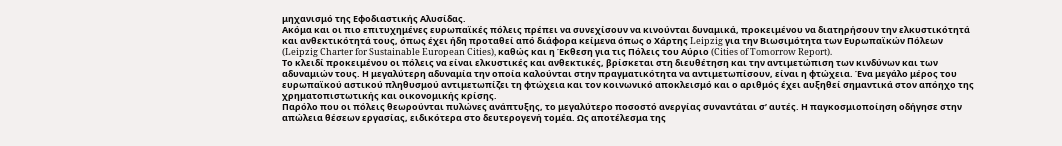μηχανισμό της Εφοδιαστικής Αλυσίδας.
Ακόμα και οι πιο επιτυχημένες ευρωπαϊκές πόλεις πρέπει να συνεχίσουν να κινούνται δυναμικά, προκειμένου να διατηρήσουν την ελκυστικότητά και ανθεκτικότητά τους, όπως έχει ήδη προταθεί από διάφορα κείμενα όπως ο Χάρτης Leipzig για την Βιωσιμότητα των Ευρωπαϊκών Πόλεων (Leipzig Charter for Sustainable European Cities), καθώς και η Έκθεση για τις Πόλεις του Αύριο (Cities of Tomorrow Report).
Το κλειδί προκειμένου οι πόλεις να είναι ελκυστικές και ανθεκτικές, βρίσκεται στη διευθέτηση και την αντιμετώπιση των κινδύνων και των αδυναμιών τους. Η μεγαλύτερη αδυναμία την οποία καλούνται στην πραγματικότητα να αντιμετωπίσουν, είναι η φτώχεια. Ένα μεγάλο μέρος του ευρωπαϊκού αστικού πληθυσμού αντιμετωπίζει τη φτώχεια και τον κοινωνικό αποκλεισμό και ο αριθμός έχει αυξηθεί σημαντικά στον απόηχο της χρηματοπιστωτικής και οικονομικής κρίσης.
Παρόλο που οι πόλεις θεωρούνται πυλώνες ανάπτυξης, το μεγαλύτερο ποσοστό ανεργίας συναντάται σ’ αυτές. Η παγκοσμιοποίηση οδήγησε στην απώλεια θέσεων εργασίας, ειδικότερα στο δευτερογενή τομέα. Ως αποτέλεσμα της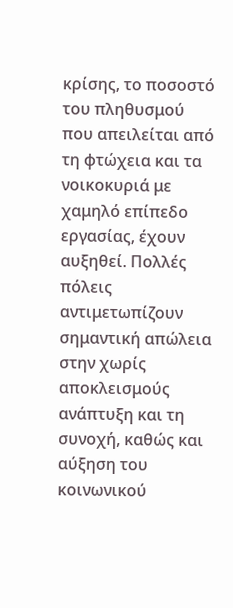κρίσης, το ποσοστό του πληθυσμού που απειλείται από τη φτώχεια και τα νοικοκυριά με χαμηλό επίπεδο εργασίας, έχουν αυξηθεί. Πολλές πόλεις αντιμετωπίζουν σημαντική απώλεια στην χωρίς αποκλεισμούς ανάπτυξη και τη συνοχή, καθώς και αύξηση του κοινωνικού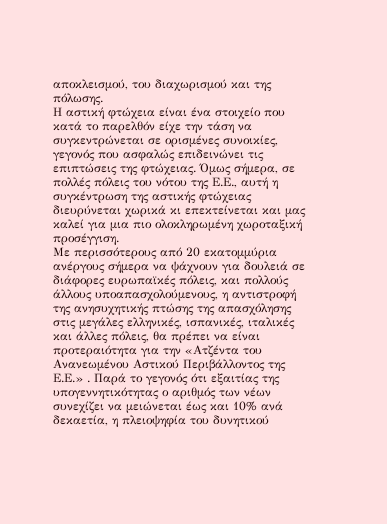αποκλεισμού, του διαχωρισμού και της πόλωσης.
Η αστική φτώχεια είναι ένα στοιχείο που κατά το παρελθόν είχε την τάση να συγκεντρώνεται σε ορισμένες συνοικίες, γεγονός που ασφαλώς επιδεινώνει τις επιπτώσεις της φτώχειας. Όμως σήμερα, σε πολλές πόλεις του νότου της Ε.Ε., αυτή η συγκέντρωση της αστικής φτώχειας διευρύνεται χωρικά κι επεκτείνεται και μας καλεί για μια πιο ολοκληρωμένη χωροταξική προσέγγιση.
Με περισσότερους από 20 εκατομμύρια ανέργους σήμερα να ψάχνουν για δουλειά σε διάφορες ευρωπαϊκές πόλεις, και πολλούς άλλους υποαπασχολούμενους, η αντιστροφή της ανησυχητικής πτώσης της απασχόλησης στις μεγάλες ελληνικές, ισπανικές, ιταλικές και άλλες πόλεις, θα πρέπει να είναι προτεραιότητα για την «Ατζέντα του Ανανεωμένου Αστικού Περιβάλλοντος της Ε.Ε.» . Παρά το γεγονός ότι εξαιτίας της υπογεννητικότητας ο αριθμός των νέων συνεχίζει να μειώνεται έως και 10% ανά δεκαετία, η πλειοψηφία του δυνητικού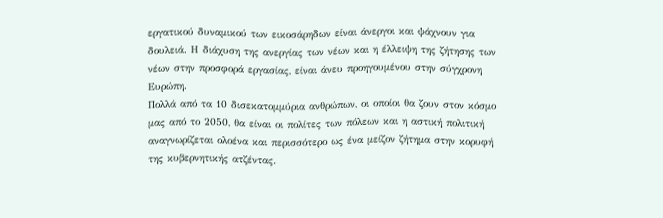εργατικού δυναμικού των εικοσάρηδων είναι άνεργοι και ψάχνουν για δουλειά. Η διάχυση της ανεργίας των νέων και η έλλειψη της ζήτησης των νέων στην προσφορά εργασίας, είναι άνευ προηγουμένου στην σύγχρονη Ευρώπη.
Πολλά από τα 10 δισεκατομμύρια ανθρώπων, οι οποίοι θα ζουν στον κόσμο μας από το 2050, θα είναι οι πολίτες των πόλεων και η αστική πολιτική αναγνωρίζεται ολοένα και περισσότερο ως ένα μείζον ζήτημα στην κορυφή της κυβερνητικής ατζέντας.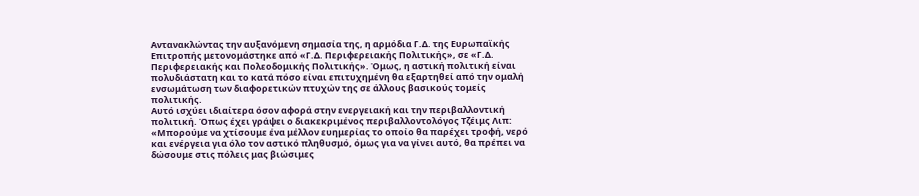Αντανακλώντας την αυξανόμενη σημασία της, η αρμόδια Γ.Δ. της Ευρωπαϊκής Επιτροπής μετονομάστηκε από «Γ.Δ. Περιφερειακής Πολιτικής», σε «Γ.Δ. Περιφερειακής και Πολεοδομικής Πολιτικής». Όμως, η αστική πολιτική είναι πολυδιάστατη και το κατά πόσο είναι επιτυχημένη θα εξαρτηθεί από την ομαλή ενσωμάτωση των διαφορετικών πτυχών της σε άλλους βασικούς τομείς πολιτικής.
Αυτό ισχύει ιδιαίτερα όσον αφορά στην ενεργειακή και την περιβαλλοντική πολιτική. Όπως έχει γράψει ο διακεκριμένος περιβαλλοντολόγος Τζέιμς Λιπ: «Μπορούμε να χτίσουμε ένα μέλλον ευημερίας το οποίο θα παρέχει τροφή, νερό και ενέργεια για όλο τον αστικό πληθυσμό, όμως για να γίνει αυτό, θα πρέπει να δώσουμε στις πόλεις μας βιώσιμες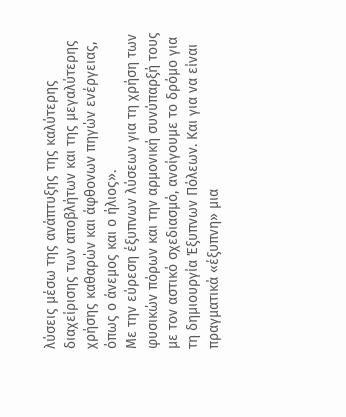λύσεις μέσω της ανάπτυξης της καλύτερης διαχείρισης των αποβλήτων και της μεγαλύτερης χρήσης καθαρών και άφθονων πηγών ενέργειας, όπως ο άνεμος και ο ήλιος».
Με την εύρεση έξυπνων λύσεων για τη χρήση των φυσικών πόρων και την αρμονική συνύπαρξή τους με τον αστικό σχεδιασμό, ανοίγουμε το δρόμο για τη δημιουργία Έξυπνων Πόλεων. Και για να είναι πραγματικά «έξυπνη» μια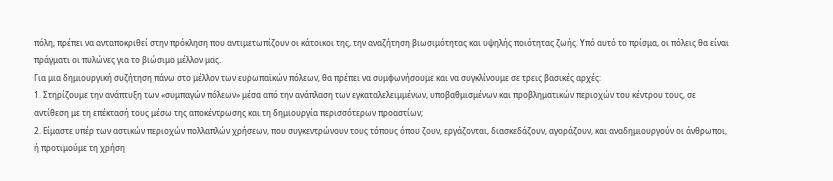πόλη, πρέπει να ανταποκριθεί στην πρόκληση που αντιμετωπίζουν οι κάτοικοι της, την αναζήτηση βιωσιμότητας και υψηλής ποιότητας ζωής. Υπό αυτό το πρίσμα, οι πόλεις θα είναι πράγματι οι πυλώνες για το βιώσιμο μέλλον μας.
Για μια δημιουργική συζήτηση πάνω στο μέλλον των ευρωπαϊκών πόλεων, θα πρέπει να συμφωνήσουμε και να συγκλίνουμε σε τρεις βασικές αρχές:
1. Στηρίζουμε την ανάπτυξη των «συμπαγών πόλεων» μέσα από την ανάπλαση των εγκαταλελειμμένων, υποβαθμισμένων και προβληματικών περιοχών του κέντρου τους, σε αντίθεση με τη επέκτασή τους μέσω της αποκέντρωσης και τη δημιουργία περισσότερων προαστίων;
2. Είμαστε υπέρ των αστικών περιοχών πολλαπλών χρήσεων, που συγκεντρώνουν τους τόπους όπου ζουν, εργάζονται, διασκεδάζουν, αγοράζουν, και αναδημιουργούν οι άνθρωποι, ή προτιμούμε τη χρήση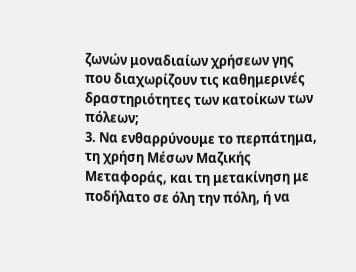ζωνών μοναδιαίων χρήσεων γης που διαχωρίζουν τις καθημερινές δραστηριότητες των κατοίκων των πόλεων;
3. Να ενθαρρύνουμε το περπάτημα, τη χρήση Μέσων Μαζικής Μεταφοράς, και τη μετακίνηση με ποδήλατο σε όλη την πόλη, ή να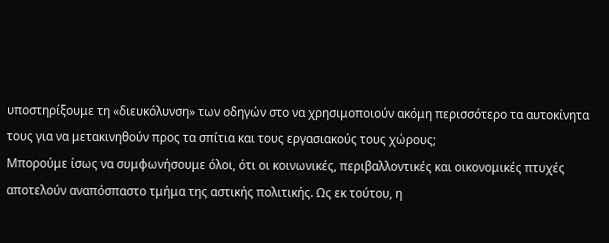υποστηρίξουμε τη «διευκόλυνση» των οδηγών στο να χρησιμοποιούν ακόμη περισσότερο τα αυτοκίνητα τους για να μετακινηθούν προς τα σπίτια και τους εργασιακούς τους χώρους;
Μπορούμε ίσως να συμφωνήσουμε όλοι, ότι οι κοινωνικές, περιβαλλοντικές και οικονομικές πτυχές αποτελούν αναπόσπαστο τμήμα της αστικής πολιτικής. Ως εκ τούτου, η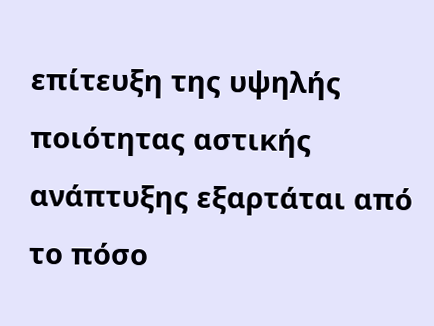επίτευξη της υψηλής ποιότητας αστικής ανάπτυξης εξαρτάται από το πόσο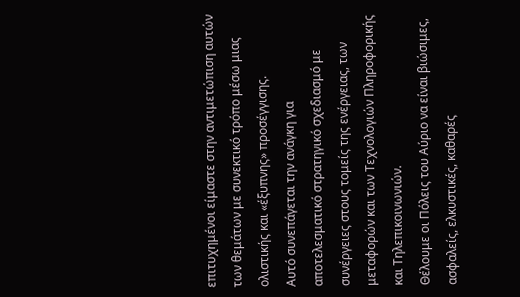επιτυχημένοι είμαστε στην αντιμετώπιση αυτών των θεμάτων με συνεκτικό τρόπο μέσω μιας ολιστικής και «έξυπνης» προσέγγισης.
Αυτό συνεπάγεται την ανάγκη για αποτελεσματικό στρατηγικό σχεδιασμό με συνέργειες στους τομείς της ενέργειας, των μεταφορών και των Τεχνολογιών Πληροφορικής και Τηλεπικοινωνιών.
Θέλουμε οι Πόλεις του Αύριο να είναι βιώσιμες, ασφαλείς, ελκυστικές, καθαρές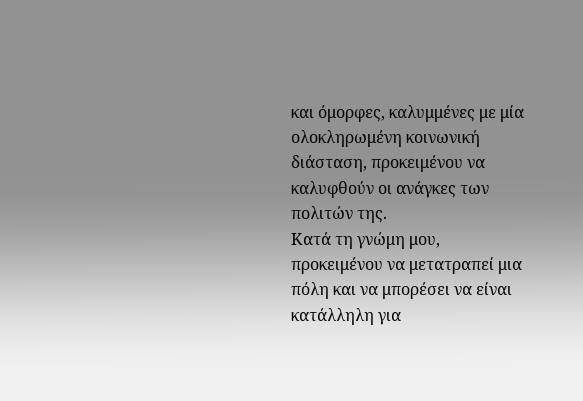και όμορφες, καλυμμένες με μία ολοκληρωμένη κοινωνική διάσταση, προκειμένου να καλυφθούν οι ανάγκες των πολιτών της.
Κατά τη γνώμη μου, προκειμένου να μετατραπεί μια πόλη και να μπορέσει να είναι κατάλληλη για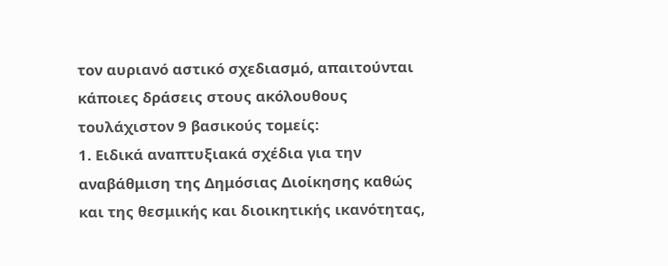τον αυριανό αστικό σχεδιασμό, απαιτούνται κάποιες δράσεις στους ακόλουθους τουλάχιστον 9 βασικούς τομείς:
1. Ειδικά αναπτυξιακά σχέδια για την αναβάθμιση της Δημόσιας Διοίκησης καθώς και της θεσμικής και διοικητικής ικανότητας,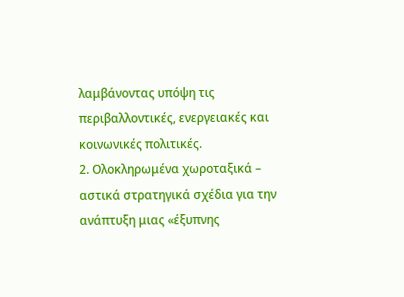λαμβάνοντας υπόψη τις περιβαλλοντικές, ενεργειακές και κοινωνικές πολιτικές.
2. Ολοκληρωμένα χωροταξικά – αστικά στρατηγικά σχέδια για την ανάπτυξη μιας «έξυπνης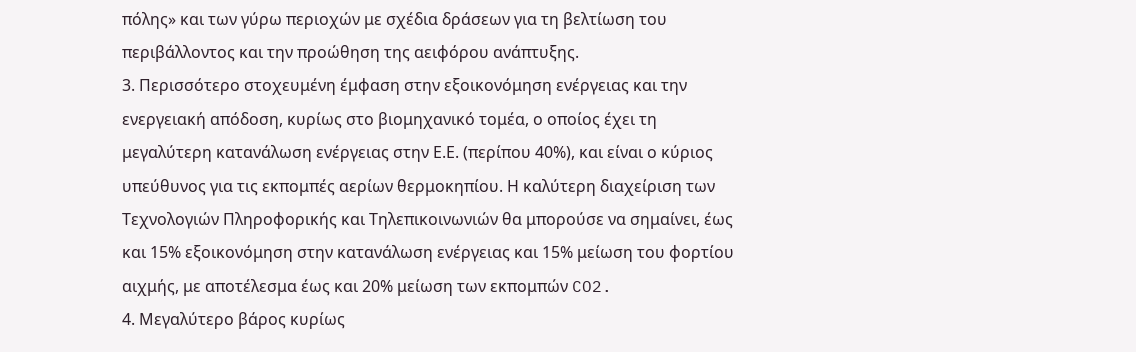πόλης» και των γύρω περιοχών με σχέδια δράσεων για τη βελτίωση του περιβάλλοντος και την προώθηση της αειφόρου ανάπτυξης.
3. Περισσότερο στοχευμένη έμφαση στην εξοικονόμηση ενέργειας και την ενεργειακή απόδοση, κυρίως στο βιομηχανικό τομέα, ο οποίος έχει τη μεγαλύτερη κατανάλωση ενέργειας στην Ε.Ε. (περίπου 40%), και είναι ο κύριος υπεύθυνος για τις εκπομπές αερίων θερμοκηπίου. Η καλύτερη διαχείριση των Τεχνολογιών Πληροφορικής και Τηλεπικοινωνιών θα μπορούσε να σημαίνει, έως και 15% εξοικονόμηση στην κατανάλωση ενέργειας και 15% μείωση του φορτίου αιχμής, με αποτέλεσμα έως και 20% μείωση των εκπομπών CO2.
4. Μεγαλύτερο βάρος κυρίως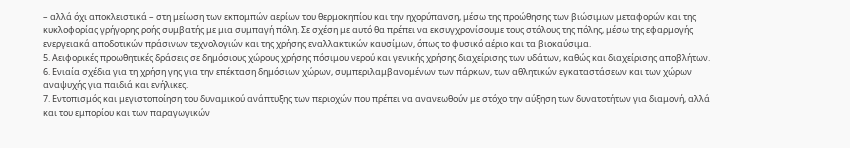– αλλά όχι αποκλειστικά – στη μείωση των εκπομπών αερίων του θερμοκηπίου και την ηχορύπανση, μέσω της προώθησης των βιώσιμων μεταφορών και της κυκλοφορίας γρήγορης ροής συμβατής με μια συμπαγή πόλη. Σε σχέση με αυτό θα πρέπει να εκσυγχρονίσουμε τους στόλους της πόλης, μέσω της εφαρμογής ενεργειακά αποδοτικών πράσινων τεχνολογιών και της χρήσης εναλλακτικών καυσίμων, όπως το φυσικό αέριο και τα βιοκαύσιμα.
5. Αειφορικές προωθητικές δράσεις σε δημόσιους χώρους χρήσης πόσιμου νερού και γενικής χρήσης διαχείρισης των υδάτων, καθώς και διαχείρισης αποβλήτων.
6. Ενιαία σχέδια για τη χρήση γης για την επέκταση δημόσιων χώρων, συμπεριλαμβανομένων των πάρκων, των αθλητικών εγκαταστάσεων και των χώρων αναψυχής για παιδιά και ενήλικες.
7. Εντοπισμός και μεγιστοποίηση του δυναμικού ανάπτυξης των περιοχών που πρέπει να ανανεωθούν με στόχο την αύξηση των δυνατοτήτων για διαμονή, αλλά και του εμπορίου και των παραγωγικών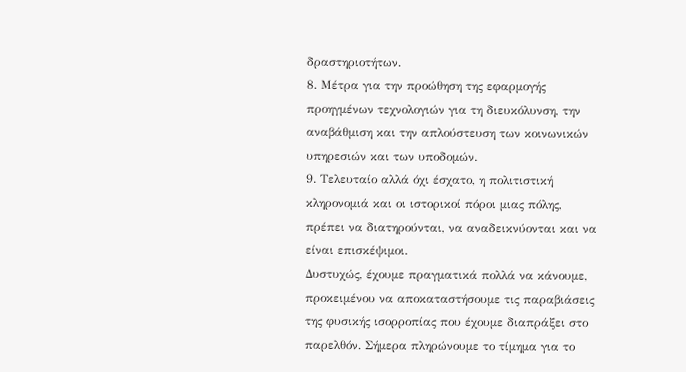δραστηριοτήτων.
8. Μέτρα για την προώθηση της εφαρμογής προηγμένων τεχνολογιών για τη διευκόλυνση, την αναβάθμιση και την απλούστευση των κοινωνικών υπηρεσιών και των υποδομών.
9. Τελευταίο αλλά όχι έσχατο, η πολιτιστική κληρονομιά και οι ιστορικοί πόροι μιας πόλης, πρέπει να διατηρούνται, να αναδεικνύονται και να είναι επισκέψιμοι.
Δυστυχώς, έχουμε πραγματικά πολλά να κάνουμε, προκειμένου να αποκαταστήσουμε τις παραβιάσεις της φυσικής ισορροπίας που έχουμε διαπράξει στο παρελθόν. Σήμερα πληρώνουμε το τίμημα για το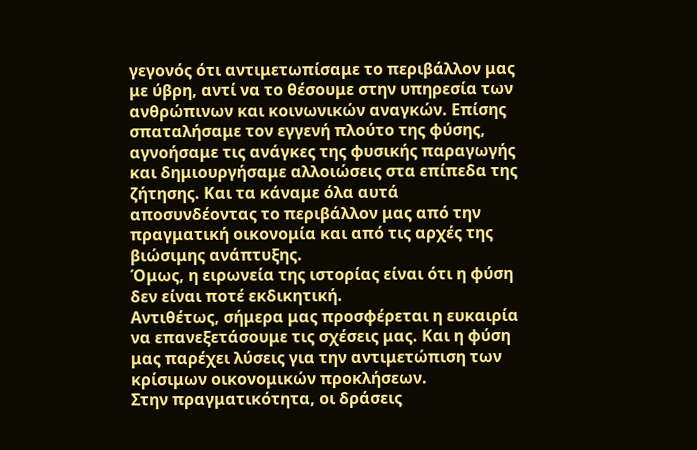γεγονός ότι αντιμετωπίσαμε το περιβάλλον μας με ύβρη, αντί να το θέσουμε στην υπηρεσία των ανθρώπινων και κοινωνικών αναγκών. Επίσης σπαταλήσαμε τον εγγενή πλούτο της φύσης, αγνοήσαμε τις ανάγκες της φυσικής παραγωγής και δημιουργήσαμε αλλοιώσεις στα επίπεδα της ζήτησης. Και τα κάναμε όλα αυτά αποσυνδέοντας το περιβάλλον μας από την πραγματική οικονομία και από τις αρχές της βιώσιμης ανάπτυξης.
Όμως, η ειρωνεία της ιστορίας είναι ότι η φύση δεν είναι ποτέ εκδικητική.
Αντιθέτως, σήμερα μας προσφέρεται η ευκαιρία να επανεξετάσουμε τις σχέσεις μας. Και η φύση μας παρέχει λύσεις για την αντιμετώπιση των κρίσιμων οικονομικών προκλήσεων.
Στην πραγματικότητα, οι δράσεις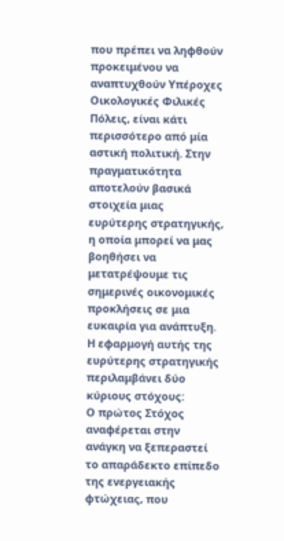που πρέπει να ληφθούν προκειμένου να αναπτυχθούν Υπέροχες Οικολογικές Φιλικές Πόλεις, είναι κάτι περισσότερο από μία αστική πολιτική. Στην πραγματικότητα αποτελούν βασικά στοιχεία μιας ευρύτερης στρατηγικής, η οποία μπορεί να μας βοηθήσει να μετατρέψουμε τις σημερινές οικονομικές προκλήσεις σε μια ευκαιρία για ανάπτυξη.
Η εφαρμογή αυτής της ευρύτερης στρατηγικής περιλαμβάνει δύο κύριους στόχους:
Ο πρώτος Στόχος αναφέρεται στην ανάγκη να ξεπεραστεί το απαράδεκτο επίπεδο της ενεργειακής φτώχειας, που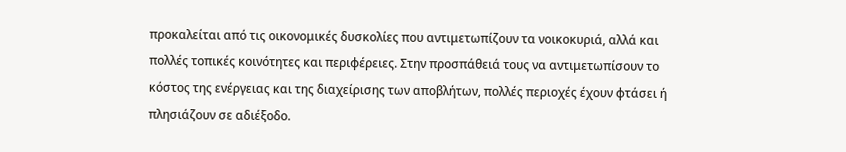προκαλείται από τις οικονομικές δυσκολίες που αντιμετωπίζουν τα νοικοκυριά, αλλά και πολλές τοπικές κοινότητες και περιφέρειες. Στην προσπάθειά τους να αντιμετωπίσουν το κόστος της ενέργειας και της διαχείρισης των αποβλήτων, πολλές περιοχές έχουν φτάσει ή πλησιάζουν σε αδιέξοδο.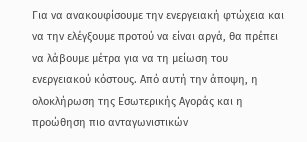Για να ανακουφίσουμε την ενεργειακή φτώχεια και να την ελέγξουμε προτού να είναι αργά, θα πρέπει να λάβουμε μέτρα για να τη μείωση του ενεργειακού κόστους. Από αυτή την άποψη, η ολοκλήρωση της Εσωτερικής Αγοράς και η προώθηση πιο ανταγωνιστικών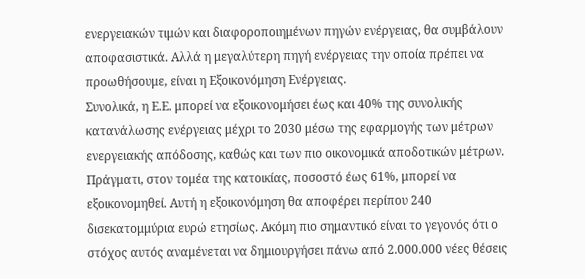ενεργειακών τιμών και διαφοροποιημένων πηγών ενέργειας, θα συμβάλουν αποφασιστικά. Αλλά η μεγαλύτερη πηγή ενέργειας την οποία πρέπει να προωθήσουμε, είναι η Εξοικονόμηση Ενέργειας.
Συνολικά, η Ε.Ε. μπορεί να εξοικονομήσει έως και 40% της συνολικής κατανάλωσης ενέργειας μέχρι το 2030 μέσω της εφαρμογής των μέτρων ενεργειακής απόδοσης, καθώς και των πιο οικονομικά αποδοτικών μέτρων.
Πράγματι, στον τομέα της κατοικίας, ποσοστό έως 61%, μπορεί να εξοικονομηθεί. Αυτή η εξοικονόμηση θα αποφέρει περίπου 240 δισεκατομμύρια ευρώ ετησίως. Ακόμη πιο σημαντικό είναι το γεγονός ότι ο στόχος αυτός αναμένεται να δημιουργήσει πάνω από 2.000.000 νέες θέσεις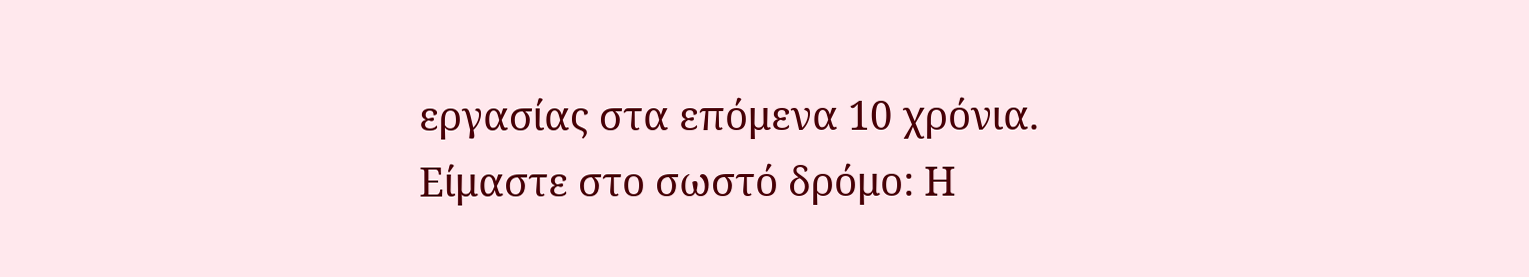εργασίας στα επόμενα 10 χρόνια.
Είμαστε στο σωστό δρόμο: Η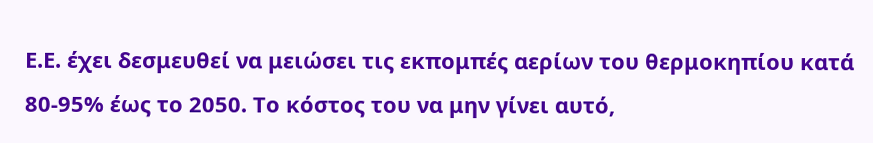Ε.Ε. έχει δεσμευθεί να μειώσει τις εκπομπές αερίων του θερμοκηπίου κατά 80-95% έως το 2050. Το κόστος του να μην γίνει αυτό,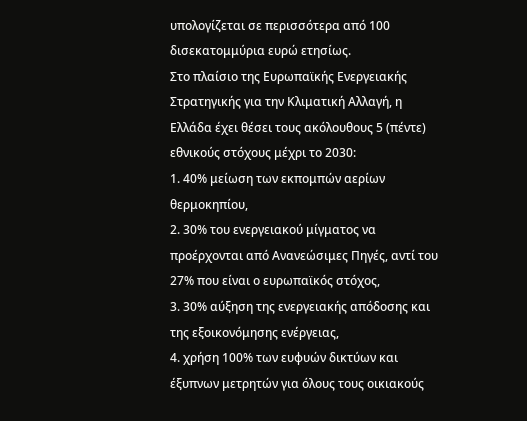υπολογίζεται σε περισσότερα από 100 δισεκατομμύρια ευρώ ετησίως.
Στο πλαίσιο της Ευρωπαϊκής Ενεργειακής Στρατηγικής για την Κλιματική Αλλαγή, η Ελλάδα έχει θέσει τους ακόλουθους 5 (πέντε) εθνικούς στόχους μέχρι το 2030:
1. 40% μείωση των εκπομπών αερίων θερμοκηπίου,
2. 30% του ενεργειακού μίγματος να προέρχονται από Ανανεώσιμες Πηγές, αντί του 27% που είναι ο ευρωπαϊκός στόχος,
3. 30% αύξηση της ενεργειακής απόδοσης και της εξοικονόμησης ενέργειας,
4. χρήση 100% των ευφυών δικτύων και έξυπνων μετρητών για όλους τους οικιακούς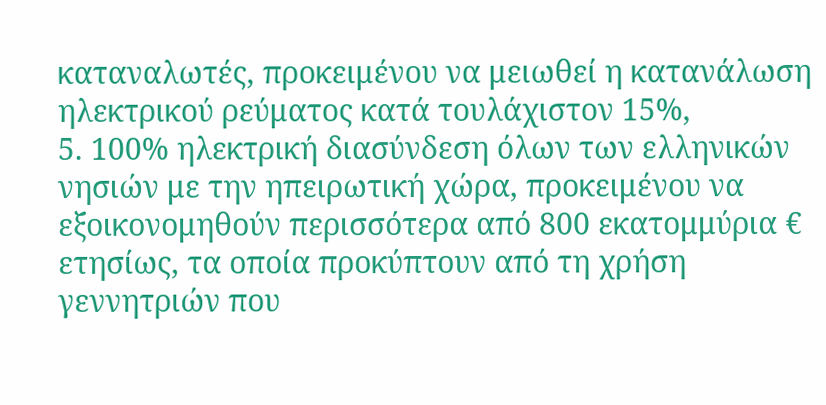καταναλωτές, προκειμένου να μειωθεί η κατανάλωση ηλεκτρικού ρεύματος κατά τουλάχιστον 15%,
5. 100% ηλεκτρική διασύνδεση όλων των ελληνικών νησιών με την ηπειρωτική χώρα, προκειμένου να εξοικονομηθούν περισσότερα από 800 εκατομμύρια € ετησίως, τα οποία προκύπτουν από τη χρήση γεννητριών που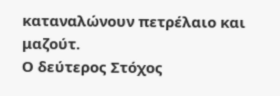καταναλώνουν πετρέλαιο και μαζούτ.
Ο δεύτερος Στόχος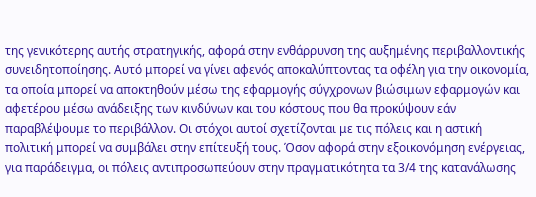της γενικότερης αυτής στρατηγικής, αφορά στην ενθάρρυνση της αυξημένης περιβαλλοντικής συνειδητοποίησης. Αυτό μπορεί να γίνει αφενός αποκαλύπτοντας τα οφέλη για την οικονομία, τα οποία μπορεί να αποκτηθούν μέσω της εφαρμογής σύγχρονων βιώσιμων εφαρμογών και αφετέρου μέσω ανάδειξης των κινδύνων και του κόστους που θα προκύψουν εάν παραβλέψουμε το περιβάλλον. Οι στόχοι αυτοί σχετίζονται με τις πόλεις και η αστική πολιτική μπορεί να συμβάλει στην επίτευξή τους. Όσον αφορά στην εξοικονόμηση ενέργειας, για παράδειγμα, οι πόλεις αντιπροσωπεύουν στην πραγματικότητα τα 3/4 της κατανάλωσης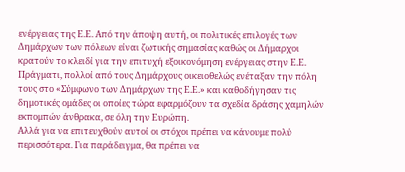ενέργειας της Ε.Ε. Από την άποψη αυτή, οι πολιτικές επιλογές των Δημάρχων των πόλεων είναι ζωτικής σημασίας καθώς οι Δήμαρχοι κρατούν το κλειδί για την επιτυχή εξοικονόμηση ενέργειας στην Ε.Ε. Πράγματι, πολλοί από τους Δημάρχους οικειοθελώς ενέταξαν την πόλη τους στο «Σύμφωνο των Δημάρχων της Ε.Ε.» και καθοδήγησαν τις δημοτικές ομάδες οι οποίες τώρα εφαρμόζουν τα σχεδία δράσης χαμηλών εκπομπών άνθρακα, σε όλη την Ευρώπη.
Αλλά για να επιτευχθούν αυτοί οι στόχοι πρέπει να κάνουμε πολύ περισσότερα. Για παράδειγμα, θα πρέπει να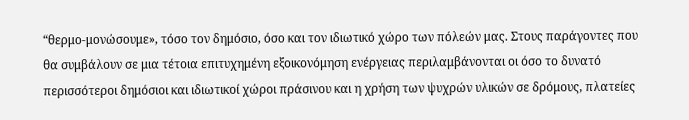“θερμο-μονώσουμε», τόσο τον δημόσιο, όσο και τον ιδιωτικό χώρο των πόλεών μας. Στους παράγοντες που θα συμβάλουν σε μια τέτοια επιτυχημένη εξοικονόμηση ενέργειας περιλαμβάνονται οι όσο το δυνατό περισσότεροι δημόσιοι και ιδιωτικοί χώροι πράσινου και η χρήση των ψυχρών υλικών σε δρόμους, πλατείες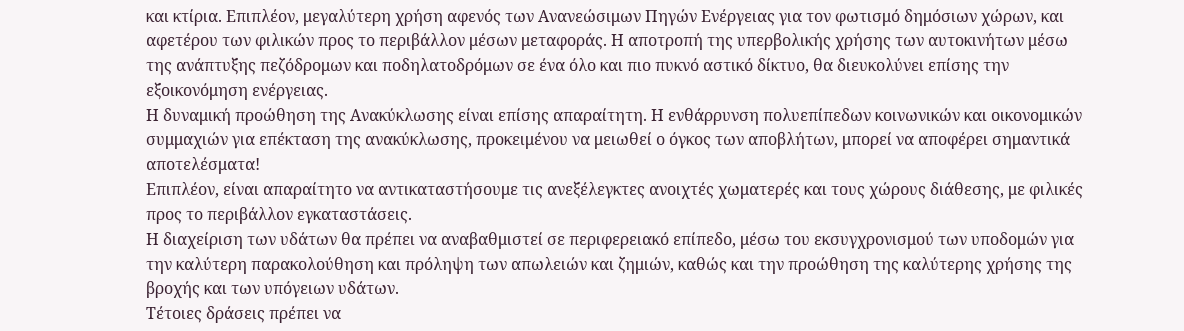και κτίρια. Επιπλέον, μεγαλύτερη χρήση αφενός των Ανανεώσιμων Πηγών Ενέργειας για τον φωτισμό δημόσιων χώρων, και αφετέρου των φιλικών προς το περιβάλλον μέσων μεταφοράς. Η αποτροπή της υπερβολικής χρήσης των αυτοκινήτων μέσω της ανάπτυξης πεζόδρομων και ποδηλατοδρόμων σε ένα όλο και πιο πυκνό αστικό δίκτυο, θα διευκολύνει επίσης την εξοικονόμηση ενέργειας.
Η δυναμική προώθηση της Ανακύκλωσης είναι επίσης απαραίτητη. Η ενθάρρυνση πολυεπίπεδων κοινωνικών και οικονομικών συμμαχιών για επέκταση της ανακύκλωσης, προκειμένου να μειωθεί ο όγκος των αποβλήτων, μπορεί να αποφέρει σημαντικά αποτελέσματα!
Επιπλέον, είναι απαραίτητο να αντικαταστήσουμε τις ανεξέλεγκτες ανοιχτές χωματερές και τους χώρους διάθεσης, με φιλικές προς το περιβάλλον εγκαταστάσεις.
Η διαχείριση των υδάτων θα πρέπει να αναβαθμιστεί σε περιφερειακό επίπεδο, μέσω του εκσυγχρονισμού των υποδομών για την καλύτερη παρακολούθηση και πρόληψη των απωλειών και ζημιών, καθώς και την προώθηση της καλύτερης χρήσης της βροχής και των υπόγειων υδάτων.
Τέτοιες δράσεις πρέπει να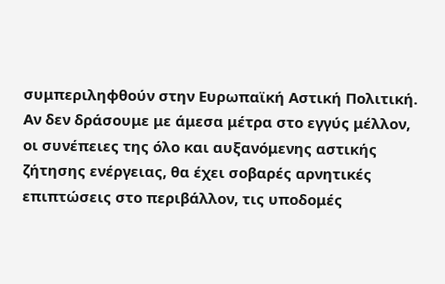συμπεριληφθούν στην Ευρωπαϊκή Αστική Πολιτική.
Αν δεν δράσουμε με άμεσα μέτρα στο εγγύς μέλλον, οι συνέπειες της όλο και αυξανόμενης αστικής ζήτησης ενέργειας, θα έχει σοβαρές αρνητικές επιπτώσεις στο περιβάλλον, τις υποδομές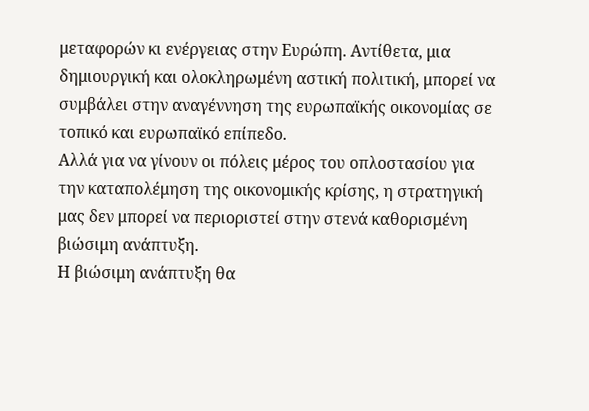μεταφορών κι ενέργειας στην Ευρώπη. Αντίθετα, μια δημιουργική και ολοκληρωμένη αστική πολιτική, μπορεί να συμβάλει στην αναγέννηση της ευρωπαϊκής οικονομίας σε τοπικό και ευρωπαϊκό επίπεδο.
Αλλά για να γίνουν οι πόλεις μέρος του οπλοστασίου για την καταπολέμηση της οικονομικής κρίσης, η στρατηγική μας δεν μπορεί να περιοριστεί στην στενά καθορισμένη βιώσιμη ανάπτυξη.
Η βιώσιμη ανάπτυξη θα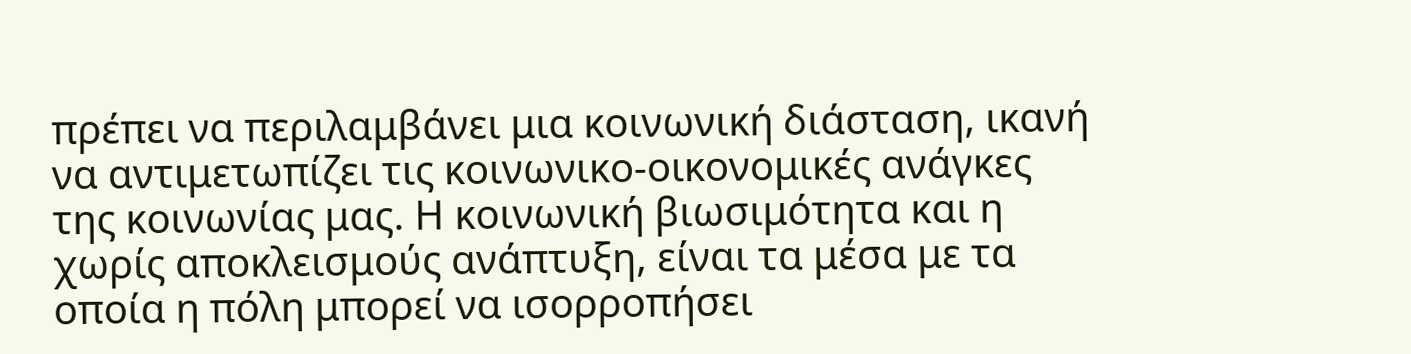πρέπει να περιλαμβάνει μια κοινωνική διάσταση, ικανή να αντιμετωπίζει τις κοινωνικο-οικονομικές ανάγκες της κοινωνίας μας. Η κοινωνική βιωσιμότητα και η χωρίς αποκλεισμούς ανάπτυξη, είναι τα μέσα με τα οποία η πόλη μπορεί να ισορροπήσει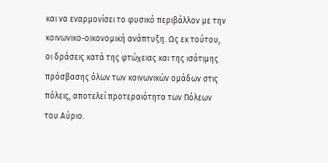και να εναρμονίσει το φυσικό περιβάλλον με την κοινωνικο-οικονομική ανάπτυξη. Ως εκ τούτου, οι δράσεις κατά της φτώχειας και της ισότιμης πρόσβασης όλων των κοινωνικών ομάδων στις πόλεις, αποτελεί προτεραιότητα των Πόλεων του Αύριο.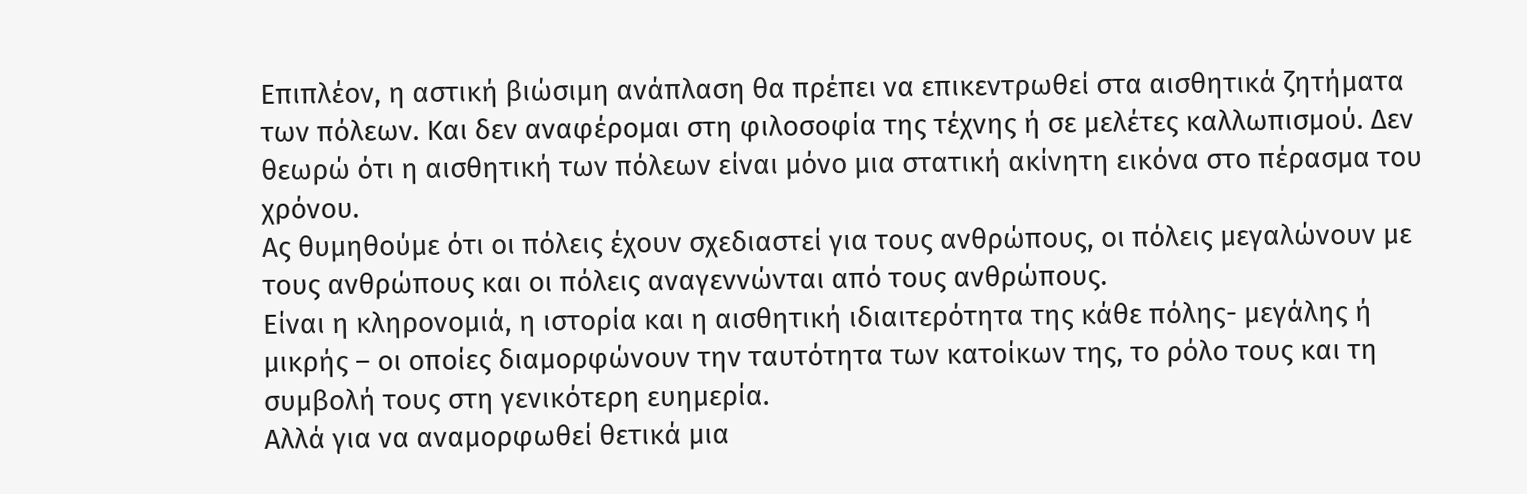Επιπλέον, η αστική βιώσιμη ανάπλαση θα πρέπει να επικεντρωθεί στα αισθητικά ζητήματα των πόλεων. Και δεν αναφέρομαι στη φιλοσοφία της τέχνης ή σε μελέτες καλλωπισμού. Δεν θεωρώ ότι η αισθητική των πόλεων είναι μόνο μια στατική ακίνητη εικόνα στο πέρασμα του χρόνου.
Ας θυμηθούμε ότι οι πόλεις έχουν σχεδιαστεί για τους ανθρώπους, οι πόλεις μεγαλώνουν με τους ανθρώπους και οι πόλεις αναγεννώνται από τους ανθρώπους.
Είναι η κληρονομιά, η ιστορία και η αισθητική ιδιαιτερότητα της κάθε πόλης- μεγάλης ή μικρής – οι οποίες διαμορφώνουν την ταυτότητα των κατοίκων της, το ρόλο τους και τη συμβολή τους στη γενικότερη ευημερία.
Αλλά για να αναμορφωθεί θετικά μια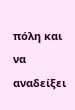πόλη και να αναδείξει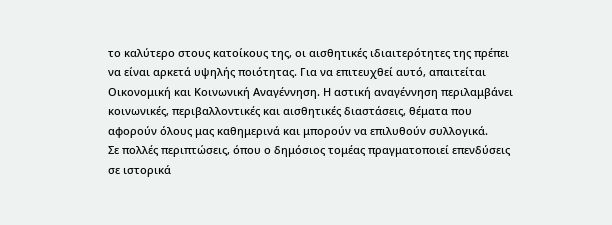το καλύτερο στους κατοίκους της, οι αισθητικές ιδιαιτερότητες της πρέπει να είναι αρκετά υψηλής ποιότητας. Για να επιτευχθεί αυτό, απαιτείται Οικονομική και Κοινωνική Αναγέννηση. Η αστική αναγέννηση περιλαμβάνει κοινωνικές, περιβαλλοντικές και αισθητικές διαστάσεις, θέματα που αφορούν όλους μας καθημερινά και μπορούν να επιλυθούν συλλογικά.
Σε πολλές περιπτώσεις, όπου ο δημόσιος τομέας πραγματοποιεί επενδύσεις σε ιστορικά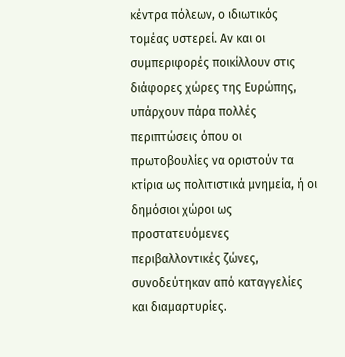κέντρα πόλεων, ο ιδιωτικός τομέας υστερεί. Αν και οι συμπεριφορές ποικίλλουν στις διάφορες χώρες της Ευρώπης, υπάρχουν πάρα πολλές περιπτώσεις όπου οι πρωτοβουλίες να οριστούν τα κτίρια ως πολιτιστικά μνημεία, ή οι δημόσιοι χώροι ως προστατευόμενες περιβαλλοντικές ζώνες, συνοδεύτηκαν από καταγγελίες και διαμαρτυρίες.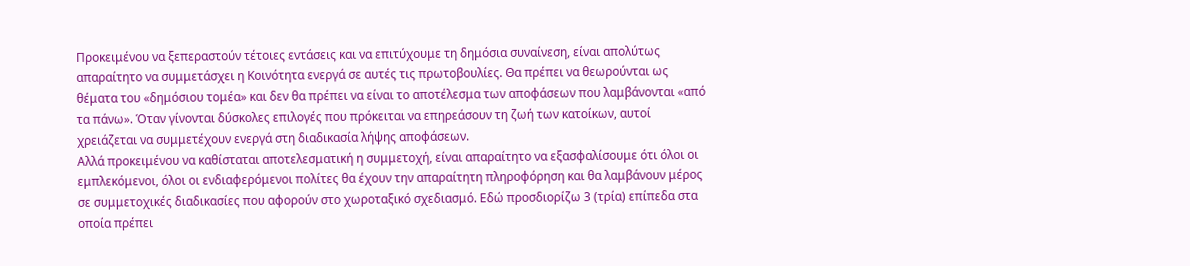Προκειμένου να ξεπεραστούν τέτοιες εντάσεις και να επιτύχουμε τη δημόσια συναίνεση, είναι απολύτως απαραίτητο να συμμετάσχει η Κοινότητα ενεργά σε αυτές τις πρωτοβουλίες. Θα πρέπει να θεωρούνται ως θέματα του «δημόσιου τομέα» και δεν θα πρέπει να είναι το αποτέλεσμα των αποφάσεων που λαμβάνονται «από τα πάνω». Όταν γίνονται δύσκολες επιλογές που πρόκειται να επηρεάσουν τη ζωή των κατοίκων, αυτοί χρειάζεται να συμμετέχουν ενεργά στη διαδικασία λήψης αποφάσεων.
Αλλά προκειμένου να καθίσταται αποτελεσματική η συμμετοχή, είναι απαραίτητο να εξασφαλίσουμε ότι όλοι οι εμπλεκόμενοι, όλοι οι ενδιαφερόμενοι πολίτες θα έχουν την απαραίτητη πληροφόρηση και θα λαμβάνουν μέρος σε συμμετοχικές διαδικασίες που αφορούν στο χωροταξικό σχεδιασμό. Εδώ προσδιορίζω 3 (τρία) επίπεδα στα οποία πρέπει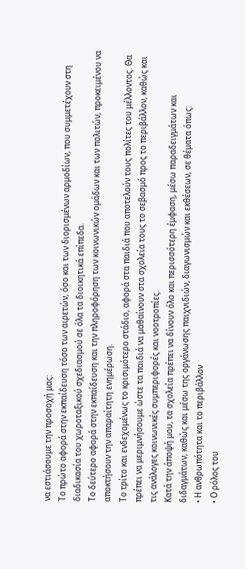να εστιάσουμε την προσοχή μας:
Το πρώτο αφορά στην εκπαίδευση τόσο των αιρετών, όσο και των διορισμένων αρμοδίων, που συμμετέχουν στη διαδικασία του χωροταξικού σχεδιασμού σε όλα τα διοικητικά επίπεδα.
Το δεύτερο αφορά στην εκπαίδευση και την πληροφόρηση των κοινωνικών ομάδων και των πολιτών, προκειμένου να αποκτήσουν την απαραίτητη ενημέρωση.
Το τρίτο και ενδεχομένως το κρισιμότερο στάδιο, αφορά στα παιδιά που αποτελούν τους πολίτες του μέλλοντος. Θα πρέπει να μεριμνήσουμε ώστε τα παιδιά να μαθαίνουν στα σχολεία τους το σεβασμό προς το περιβάλλον, καθώς και τις ανάλογες κοινωνικές συμπεριφορές και νοοτροπίες.
Κατά την άποψή μου, τα σχολεία πρέπει να δίνουν όλο και περισσότερη έμφαση, μέσω παραδειγμάτων και διδαγμάτων, καθώς και μέσω της οργάνωσης παιχνιδιών, διαγωνισμών και εκθέσεων, σε θέματα όπως:
• Η ανθρωπότητα και το περιβάλλον
• Ο ρόλος του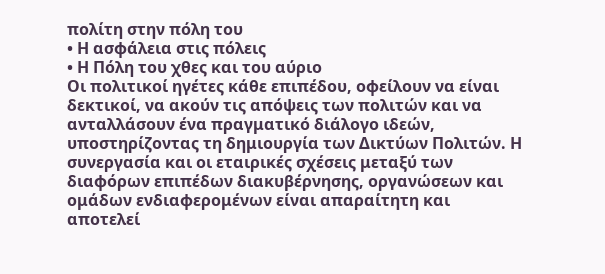πολίτη στην πόλη του
• Η ασφάλεια στις πόλεις
• Η Πόλη του χθες και του αύριο
Οι πολιτικοί ηγέτες κάθε επιπέδου, οφείλουν να είναι δεκτικοί, να ακούν τις απόψεις των πολιτών και να ανταλλάσουν ένα πραγματικό διάλογο ιδεών, υποστηρίζοντας τη δημιουργία των Δικτύων Πολιτών. Η συνεργασία και οι εταιρικές σχέσεις μεταξύ των διαφόρων επιπέδων διακυβέρνησης, οργανώσεων και ομάδων ενδιαφερομένων είναι απαραίτητη και αποτελεί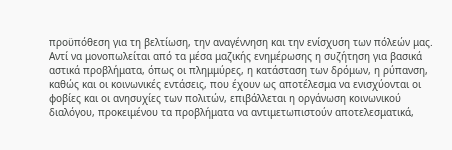προϋπόθεση για τη βελτίωση, την αναγέννηση και την ενίσχυση των πόλεών μας. Αντί να μονοπωλείται από τα μέσα μαζικής ενημέρωσης η συζήτηση για βασικά αστικά προβλήματα, όπως οι πλημμύρες, η κατάσταση των δρόμων, η ρύπανση, καθώς και οι κοινωνικές εντάσεις, που έχουν ως αποτέλεσμα να ενισχύονται οι φοβίες και οι ανησυχίες των πολιτών, επιβάλλεται η οργάνωση κοινωνικού διαλόγου, προκειμένου τα προβλήματα να αντιμετωπιστούν αποτελεσματικά,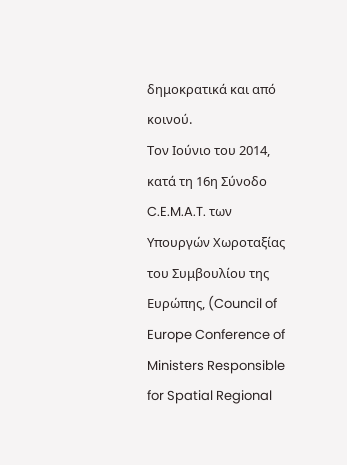δημοκρατικά και από κοινού.
Τον Ιούνιο του 2014, κατά τη 16η Σύνοδο C.E.M.A.T. των Υπουργών Χωροταξίας του Συμβουλίου της Ευρώπης, (Council of Europe Conference of Ministers Responsible for Spatial Regional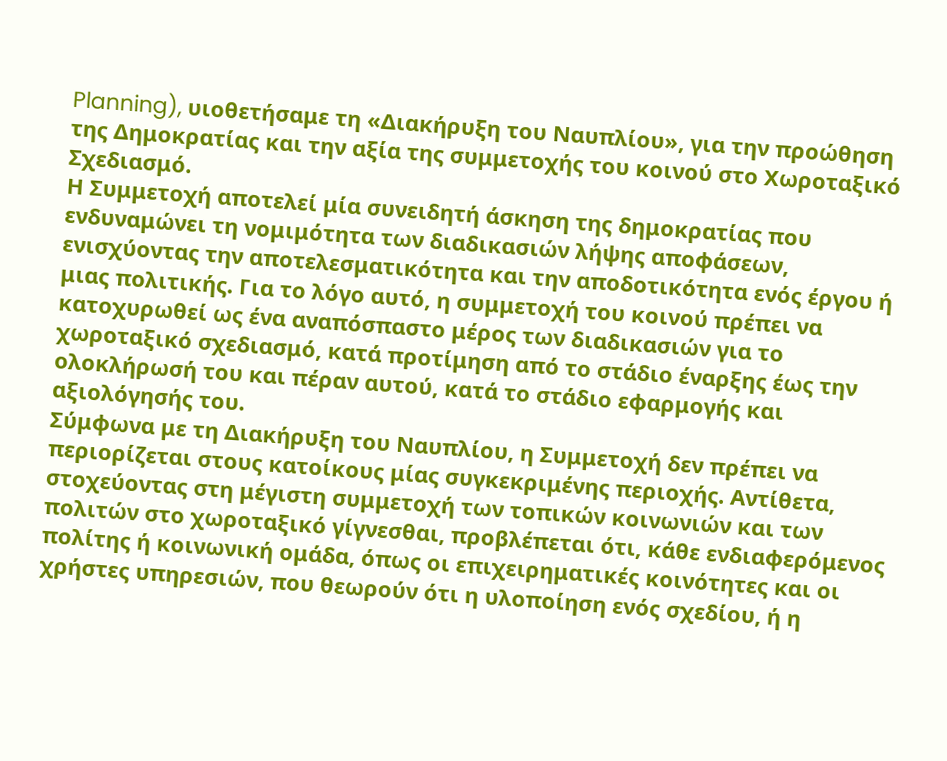Planning), υιοθετήσαμε τη «Διακήρυξη του Ναυπλίου», για την προώθηση της Δημοκρατίας και την αξία της συμμετοχής του κοινού στο Χωροταξικό Σχεδιασμό.
Η Συμμετοχή αποτελεί μία συνειδητή άσκηση της δημοκρατίας που ενδυναμώνει τη νομιμότητα των διαδικασιών λήψης αποφάσεων, ενισχύοντας την αποτελεσματικότητα και την αποδοτικότητα ενός έργου ή μιας πολιτικής. Για το λόγο αυτό, η συμμετοχή του κοινού πρέπει να κατοχυρωθεί ως ένα αναπόσπαστο μέρος των διαδικασιών για το χωροταξικό σχεδιασμό, κατά προτίμηση από το στάδιο έναρξης έως την ολοκλήρωσή του και πέραν αυτού, κατά το στάδιο εφαρμογής και αξιολόγησής του.
Σύμφωνα με τη Διακήρυξη του Ναυπλίου, η Συμμετοχή δεν πρέπει να περιορίζεται στους κατοίκους μίας συγκεκριμένης περιοχής. Αντίθετα, στοχεύοντας στη μέγιστη συμμετοχή των τοπικών κοινωνιών και των πολιτών στο χωροταξικό γίγνεσθαι, προβλέπεται ότι, κάθε ενδιαφερόμενος πολίτης ή κοινωνική ομάδα, όπως οι επιχειρηματικές κοινότητες και οι χρήστες υπηρεσιών, που θεωρούν ότι η υλοποίηση ενός σχεδίου, ή η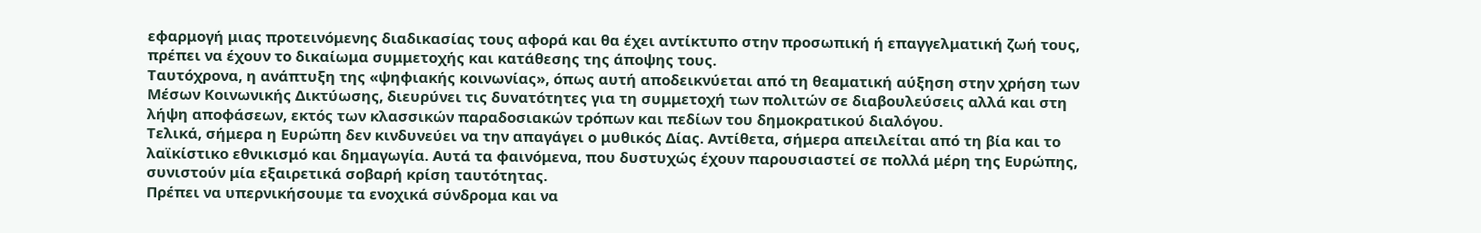εφαρμογή μιας προτεινόμενης διαδικασίας τους αφορά και θα έχει αντίκτυπο στην προσωπική ή επαγγελματική ζωή τους, πρέπει να έχουν το δικαίωμα συμμετοχής και κατάθεσης της άποψης τους.
Ταυτόχρονα, η ανάπτυξη της «ψηφιακής κοινωνίας», όπως αυτή αποδεικνύεται από τη θεαματική αύξηση στην χρήση των Μέσων Κοινωνικής Δικτύωσης, διευρύνει τις δυνατότητες για τη συμμετοχή των πολιτών σε διαβουλεύσεις αλλά και στη λήψη αποφάσεων, εκτός των κλασσικών παραδοσιακών τρόπων και πεδίων του δημοκρατικού διαλόγου.
Τελικά, σήμερα η Ευρώπη δεν κινδυνεύει να την απαγάγει ο μυθικός Δίας. Αντίθετα, σήμερα απειλείται από τη βία και το λαϊκίστικο εθνικισμό και δημαγωγία. Αυτά τα φαινόμενα, που δυστυχώς έχουν παρουσιαστεί σε πολλά μέρη της Ευρώπης, συνιστούν μία εξαιρετικά σοβαρή κρίση ταυτότητας.
Πρέπει να υπερνικήσουμε τα ενοχικά σύνδρομα και να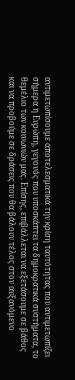αντιμετωπίσουμε αποτελεσματικά την κρίση ταυτότητας που αντιμετωπίζει σήμερα η Ευρώπη, γεγονός που υποσκάπτει τα δημοκρατικά συστήματα, το θεμέλιο των κοινωνιών μας. Επίσης, επιβάλλεται να εξετάσουμε σε βάθος και να προβούμε σε δράσεις που θα βάλουν τέλος στον αυξανόμενο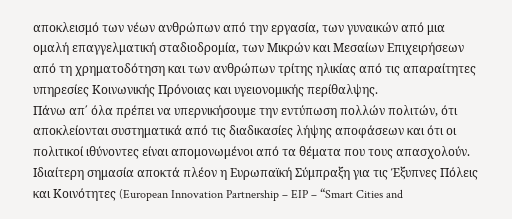αποκλεισμό των νέων ανθρώπων από την εργασία, των γυναικών από μια ομαλή επαγγελματική σταδιοδρομία, των Μικρών και Μεσαίων Επιχειρήσεων από τη χρηματοδότηση και των ανθρώπων τρίτης ηλικίας από τις απαραίτητες υπηρεσίες Κοινωνικής Πρόνοιας και υγειονομικής περίθαλψης.
Πάνω απ΄ όλα πρέπει να υπερνικήσουμε την εντύπωση πολλών πολιτών, ότι αποκλείονται συστηματικά από τις διαδικασίες λήψης αποφάσεων και ότι οι πολιτικοί ιθύνοντες είναι απομονωμένοι από τα θέματα που τους απασχολούν.
Ιδιαίτερη σημασία αποκτά πλέον η Ευρωπαϊκή Σύμπραξη για τις Έξυπνες Πόλεις και Κοινότητες (European Innovation Partnership – EIP – “Smart Cities and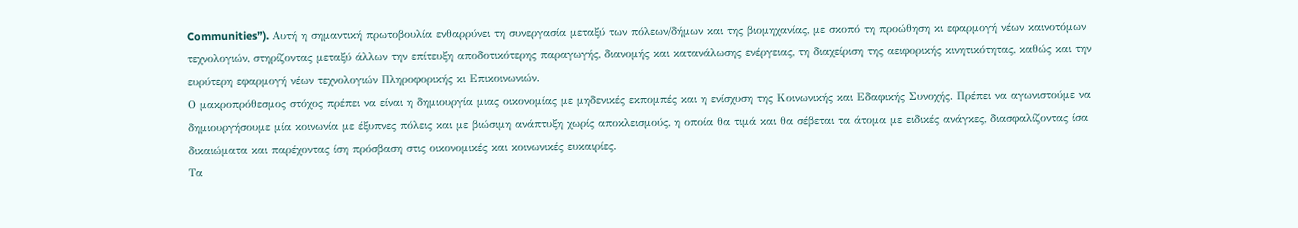Communities”). Αυτή η σημαντική πρωτοβουλία ενθαρρύνει τη συνεργασία μεταξύ των πόλεων/δήμων και της βιομηχανίας, με σκοπό τη προώθηση κι εφαρμογή νέων καινοτόμων τεχνολογιών, στηρίζοντας μεταξύ άλλων την επίτευξη αποδοτικότερης παραγωγής, διανομής και κατανάλωσης ενέργειας, τη διαχείριση της αειφορικής κινητικότητας, καθώς και την ευρύτερη εφαρμογή νέων τεχνολογιών Πληροφορικής κι Επικοινωνιών.
Ο μακροπρόθεσμος στόχος πρέπει να είναι η δημιουργία μιας οικονομίας με μηδενικές εκπομπές και η ενίσχυση της Κοινωνικής και Εδαφικής Συνοχής. Πρέπει να αγωνιστούμε να δημιουργήσουμε μία κοινωνία με έξυπνες πόλεις και με βιώσιμη ανάπτυξη χωρίς αποκλεισμούς, η οποία θα τιμά και θα σέβεται τα άτομα με ειδικές ανάγκες, διασφαλίζοντας ίσα δικαιώματα και παρέχοντας ίση πρόσβαση στις οικονομικές και κοινωνικές ευκαιρίες.
Τα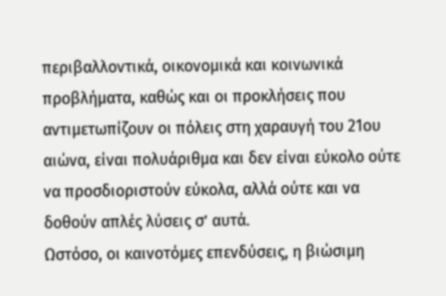περιβαλλοντικά, οικονομικά και κοινωνικά προβλήματα, καθώς και οι προκλήσεις που αντιμετωπίζουν οι πόλεις στη χαραυγή του 21ου αιώνα, είναι πολυάριθμα και δεν είναι εύκολο ούτε να προσδιοριστούν εύκολα, αλλά ούτε και να δοθούν απλές λύσεις σ’ αυτά.
Ωστόσο, οι καινοτόμες επενδύσεις, η βιώσιμη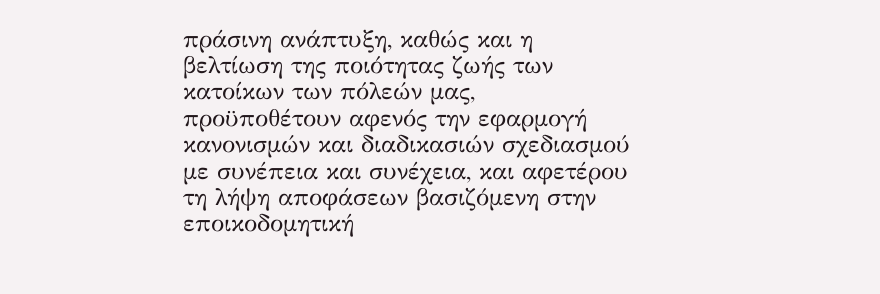πράσινη ανάπτυξη, καθώς και η βελτίωση της ποιότητας ζωής των κατοίκων των πόλεών μας, προϋποθέτουν αφενός την εφαρμογή κανονισμών και διαδικασιών σχεδιασμού με συνέπεια και συνέχεια, και αφετέρου τη λήψη αποφάσεων βασιζόμενη στην εποικοδομητική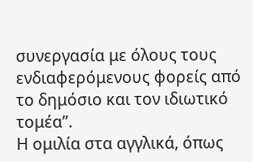συνεργασία με όλους τους ενδιαφερόμενους φορείς από το δημόσιο και τον ιδιωτικό τομέα”.
Η ομιλία στα αγγλικά, όπως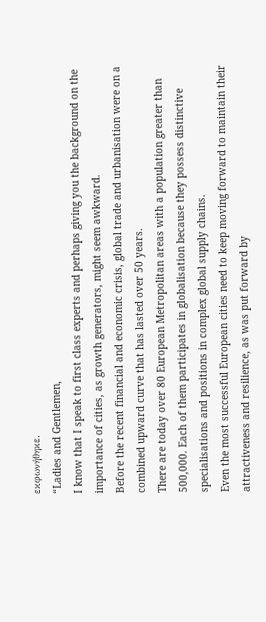εκφωνήθηκε.
“Ladies and Gentlemen,
I know that I speak to first class experts and perhaps giving you the background on the importance of cities, as growth generators, might seem awkward.
Before the recent financial and economic crisis, global trade and urbanisation were on a combined upward curve that has lasted over 50 years.
There are today over 80 European Metropolitan areas with a population greater than 500,000. Each of them participates in globalisation because they possess distinctive specialisations and positions in complex global supply chains.
Even the most successful European cities need to keep moving forward to maintain their attractiveness and resilience, as was put forward by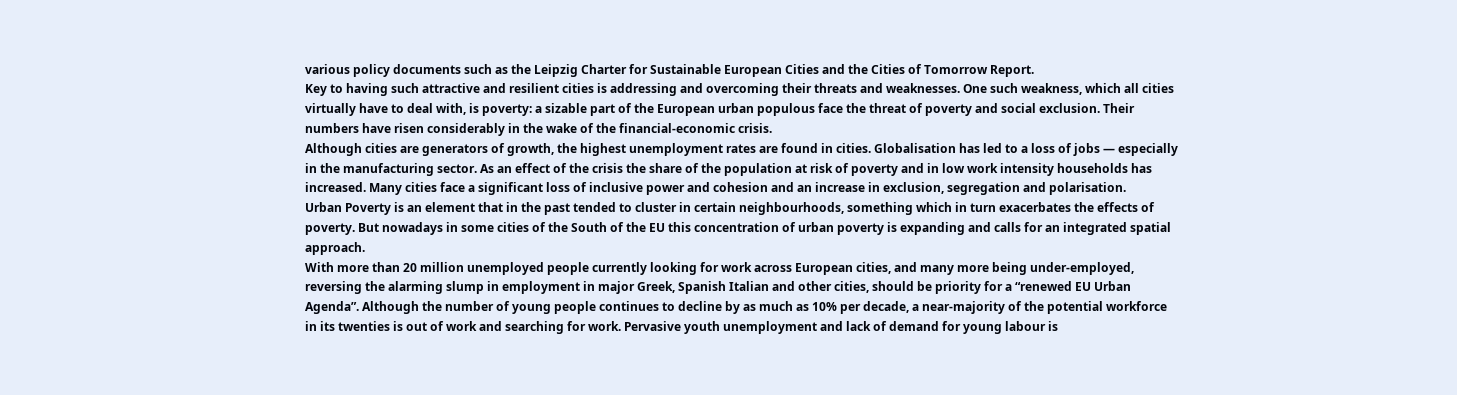various policy documents such as the Leipzig Charter for Sustainable European Cities and the Cities of Tomorrow Report.
Key to having such attractive and resilient cities is addressing and overcoming their threats and weaknesses. One such weakness, which all cities virtually have to deal with, is poverty: a sizable part of the European urban populous face the threat of poverty and social exclusion. Their numbers have risen considerably in the wake of the financial-economic crisis.
Although cities are generators of growth, the highest unemployment rates are found in cities. Globalisation has led to a loss of jobs — especially in the manufacturing sector. As an effect of the crisis the share of the population at risk of poverty and in low work intensity households has increased. Many cities face a significant loss of inclusive power and cohesion and an increase in exclusion, segregation and polarisation.
Urban Poverty is an element that in the past tended to cluster in certain neighbourhoods, something which in turn exacerbates the effects of poverty. But nowadays in some cities of the South of the EU this concentration of urban poverty is expanding and calls for an integrated spatial approach.
With more than 20 million unemployed people currently looking for work across European cities, and many more being under-employed, reversing the alarming slump in employment in major Greek, Spanish Italian and other cities, should be priority for a “renewed EU Urban Agenda”. Although the number of young people continues to decline by as much as 10% per decade, a near-majority of the potential workforce in its twenties is out of work and searching for work. Pervasive youth unemployment and lack of demand for young labour is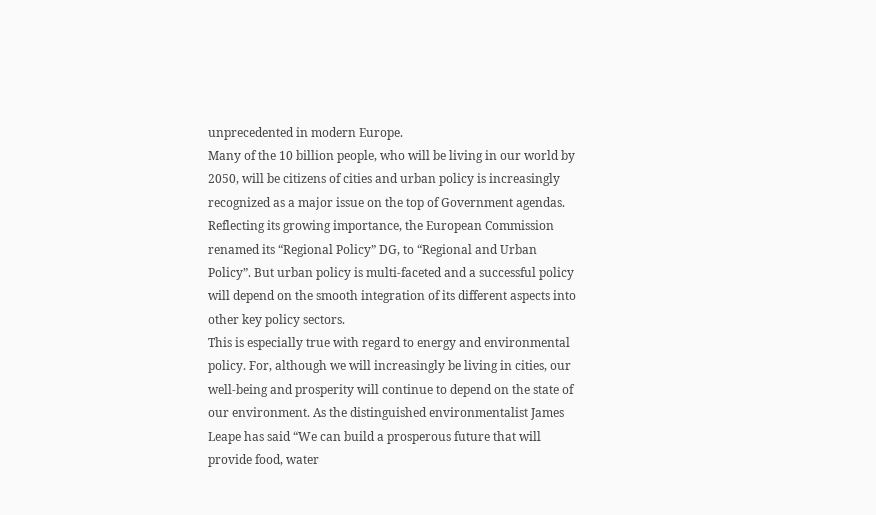unprecedented in modern Europe.
Many of the 10 billion people, who will be living in our world by 2050, will be citizens of cities and urban policy is increasingly recognized as a major issue on the top of Government agendas. Reflecting its growing importance, the European Commission renamed its “Regional Policy” DG, to “Regional and Urban Policy”. But urban policy is multi-faceted and a successful policy will depend on the smooth integration of its different aspects into other key policy sectors.
This is especially true with regard to energy and environmental policy. For, although we will increasingly be living in cities, our well-being and prosperity will continue to depend on the state of our environment. As the distinguished environmentalist James Leape has said “We can build a prosperous future that will provide food, water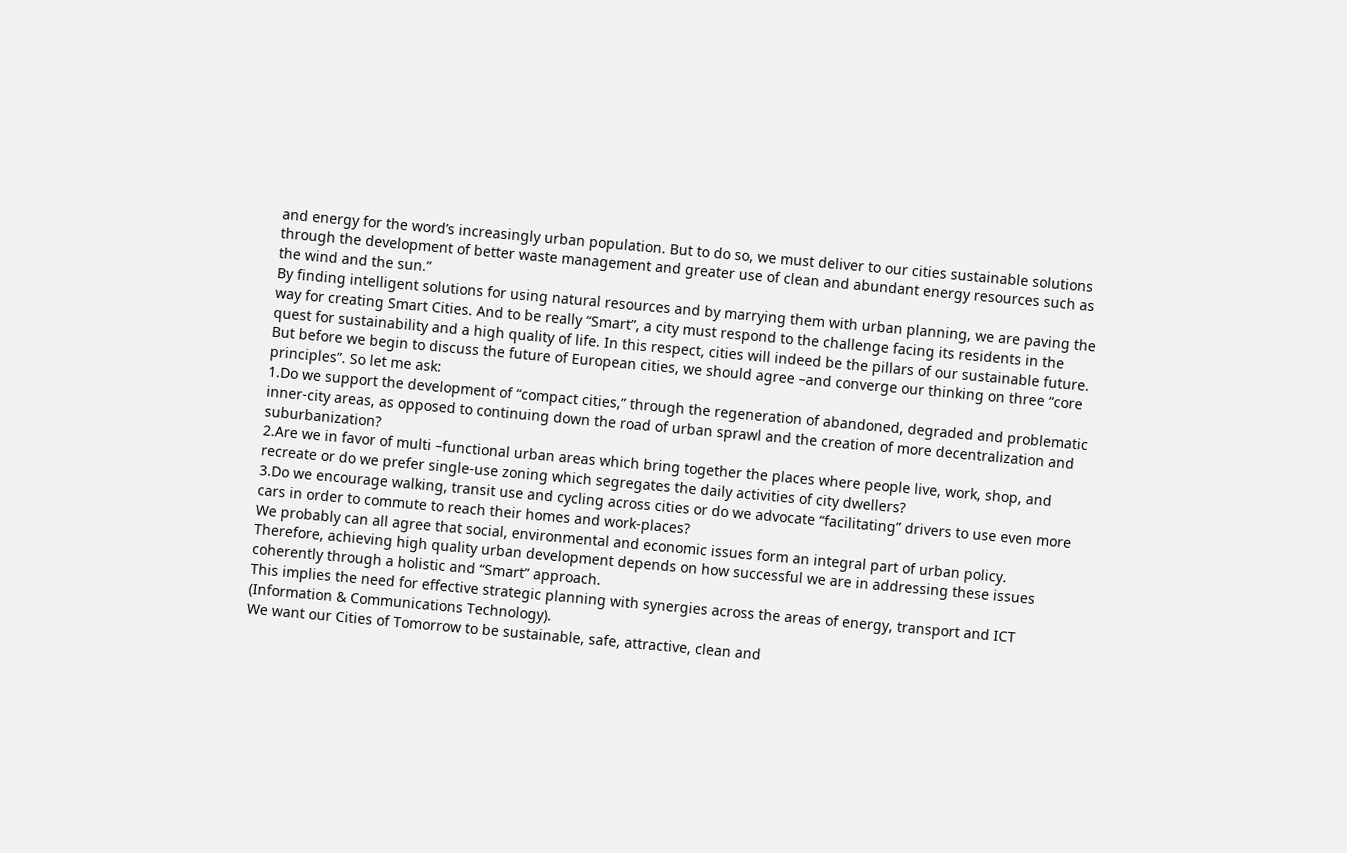and energy for the word’s increasingly urban population. But to do so, we must deliver to our cities sustainable solutions through the development of better waste management and greater use of clean and abundant energy resources such as the wind and the sun.”
By finding intelligent solutions for using natural resources and by marrying them with urban planning, we are paving the way for creating Smart Cities. And to be really “Smart”, a city must respond to the challenge facing its residents in the quest for sustainability and a high quality of life. In this respect, cities will indeed be the pillars of our sustainable future.
But before we begin to discuss the future of European cities, we should agree –and converge our thinking on three “core principles”. So let me ask:
1.Do we support the development of “compact cities,” through the regeneration of abandoned, degraded and problematic inner-city areas, as opposed to continuing down the road of urban sprawl and the creation of more decentralization and suburbanization?
2.Are we in favor of multi –functional urban areas which bring together the places where people live, work, shop, and recreate or do we prefer single-use zoning which segregates the daily activities of city dwellers?
3.Do we encourage walking, transit use and cycling across cities or do we advocate “facilitating” drivers to use even more cars in order to commute to reach their homes and work-places?
We probably can all agree that social, environmental and economic issues form an integral part of urban policy. Therefore, achieving high quality urban development depends on how successful we are in addressing these issues coherently through a holistic and “Smart” approach.
This implies the need for effective strategic planning with synergies across the areas of energy, transport and ICT (Information & Communications Technology).
We want our Cities of Tomorrow to be sustainable, safe, attractive, clean and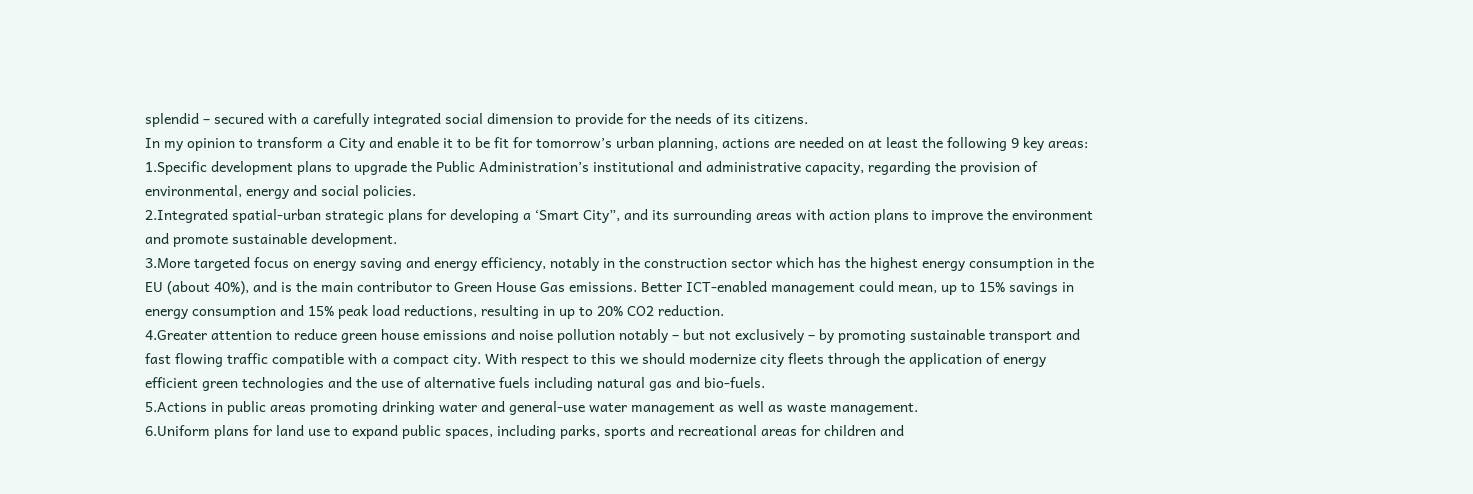splendid – secured with a carefully integrated social dimension to provide for the needs of its citizens.
In my opinion to transform a City and enable it to be fit for tomorrow’s urban planning, actions are needed on at least the following 9 key areas:
1.Specific development plans to upgrade the Public Administration’s institutional and administrative capacity, regarding the provision of environmental, energy and social policies.
2.Integrated spatial-urban strategic plans for developing a ‘Smart City”, and its surrounding areas with action plans to improve the environment and promote sustainable development.
3.More targeted focus on energy saving and energy efficiency, notably in the construction sector which has the highest energy consumption in the EU (about 40%), and is the main contributor to Green House Gas emissions. Better ICT-enabled management could mean, up to 15% savings in energy consumption and 15% peak load reductions, resulting in up to 20% CO2 reduction.
4.Greater attention to reduce green house emissions and noise pollution notably – but not exclusively – by promoting sustainable transport and fast flowing traffic compatible with a compact city. With respect to this we should modernize city fleets through the application of energy efficient green technologies and the use of alternative fuels including natural gas and bio-fuels.
5.Actions in public areas promoting drinking water and general-use water management as well as waste management.
6.Uniform plans for land use to expand public spaces, including parks, sports and recreational areas for children and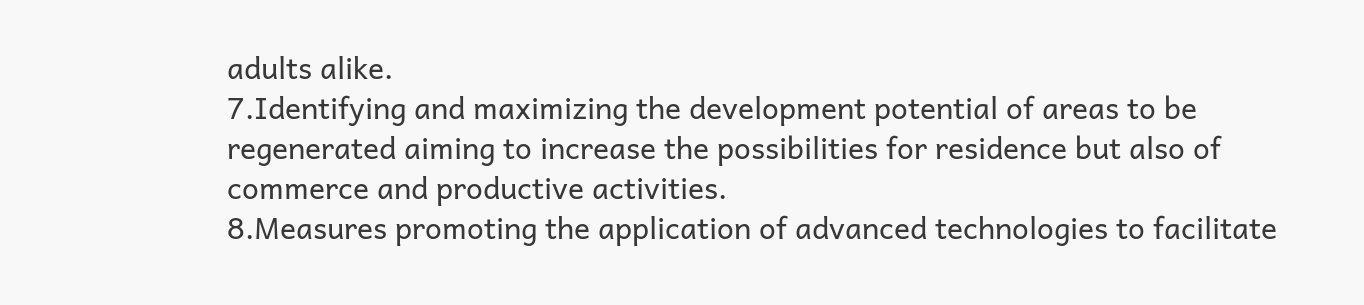adults alike.
7.Identifying and maximizing the development potential of areas to be regenerated aiming to increase the possibilities for residence but also of commerce and productive activities.
8.Measures promoting the application of advanced technologies to facilitate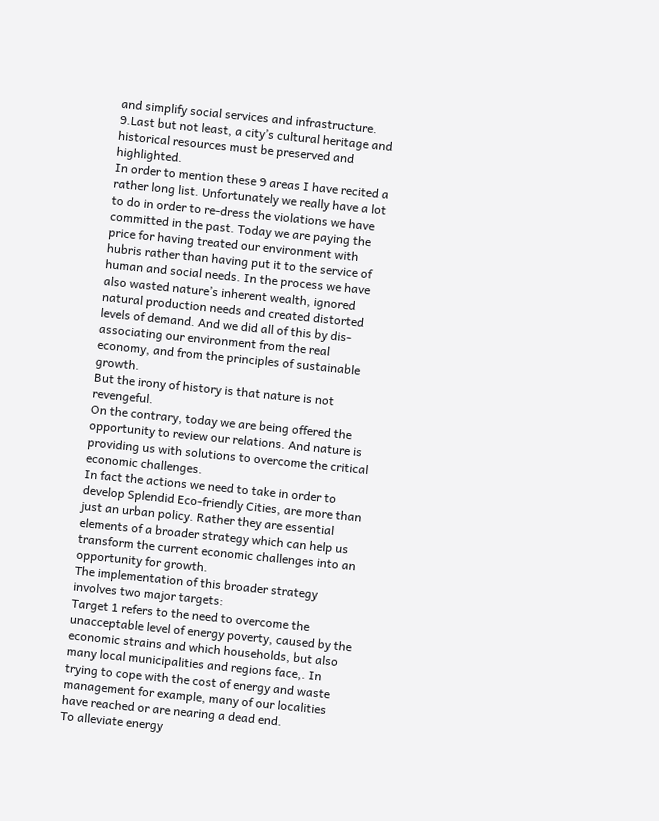and simplify social services and infrastructure.
9.Last but not least, a city’s cultural heritage and historical resources must be preserved and highlighted.
In order to mention these 9 areas I have recited a rather long list. Unfortunately we really have a lot to do in order to re-dress the violations we have committed in the past. Today we are paying the price for having treated our environment with hubris rather than having put it to the service of human and social needs. In the process we have also wasted nature’s inherent wealth, ignored natural production needs and created distorted levels of demand. And we did all of this by dis-associating our environment from the real economy, and from the principles of sustainable growth.
But the irony of history is that nature is not revengeful.
On the contrary, today we are being offered the opportunity to review our relations. And nature is providing us with solutions to overcome the critical economic challenges.
In fact the actions we need to take in order to develop Splendid Eco-friendly Cities, are more than just an urban policy. Rather they are essential elements of a broader strategy which can help us transform the current economic challenges into an opportunity for growth.
The implementation of this broader strategy involves two major targets:
Target 1 refers to the need to overcome the unacceptable level of energy poverty, caused by the economic strains and which households, but also many local municipalities and regions face,. In trying to cope with the cost of energy and waste management for example, many of our localities have reached or are nearing a dead end.
To alleviate energy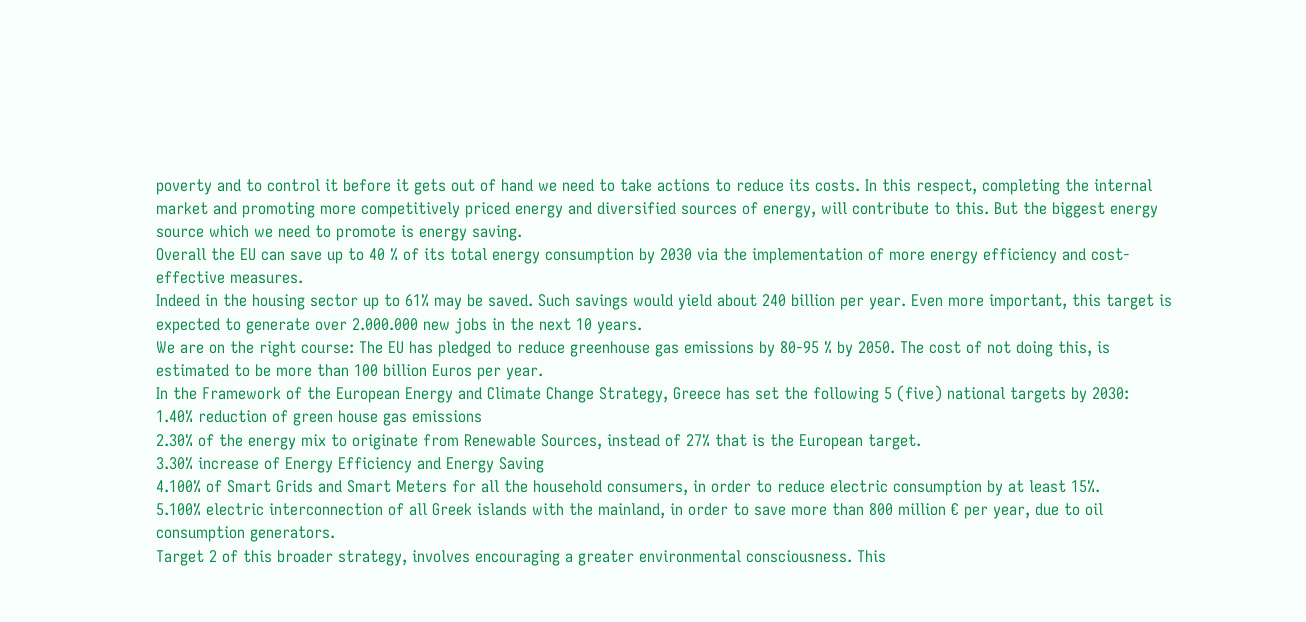poverty and to control it before it gets out of hand we need to take actions to reduce its costs. In this respect, completing the internal market and promoting more competitively priced energy and diversified sources of energy, will contribute to this. But the biggest energy source which we need to promote is energy saving.
Overall the EU can save up to 40 % of its total energy consumption by 2030 via the implementation of more energy efficiency and cost-effective measures.
Indeed in the housing sector up to 61% may be saved. Such savings would yield about 240 billion per year. Even more important, this target is expected to generate over 2.000.000 new jobs in the next 10 years.
We are on the right course: The EU has pledged to reduce greenhouse gas emissions by 80-95 % by 2050. The cost of not doing this, is estimated to be more than 100 billion Euros per year.
In the Framework of the European Energy and Climate Change Strategy, Greece has set the following 5 (five) national targets by 2030:
1.40% reduction of green house gas emissions
2.30% of the energy mix to originate from Renewable Sources, instead of 27% that is the European target.
3.30% increase of Energy Efficiency and Energy Saving
4.100% of Smart Grids and Smart Meters for all the household consumers, in order to reduce electric consumption by at least 15%.
5.100% electric interconnection of all Greek islands with the mainland, in order to save more than 800 million € per year, due to oil consumption generators.
Target 2 of this broader strategy, involves encouraging a greater environmental consciousness. This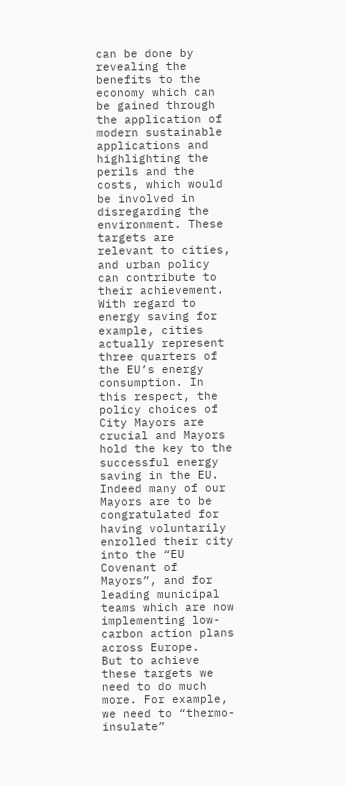can be done by revealing the benefits to the economy which can be gained through the application of modern sustainable applications and highlighting the perils and the costs, which would be involved in disregarding the environment. These targets are relevant to cities, and urban policy can contribute to their achievement. With regard to energy saving for example, cities actually represent three quarters of the EU’s energy consumption. In this respect, the policy choices of City Mayors are crucial and Mayors hold the key to the successful energy saving in the EU. Indeed many of our Mayors are to be congratulated for having voluntarily enrolled their city into the “EU Covenant of Mayors”, and for leading municipal teams which are now implementing low-carbon action plans across Europe.
But to achieve these targets we need to do much more. For example, we need to “thermo-insulate”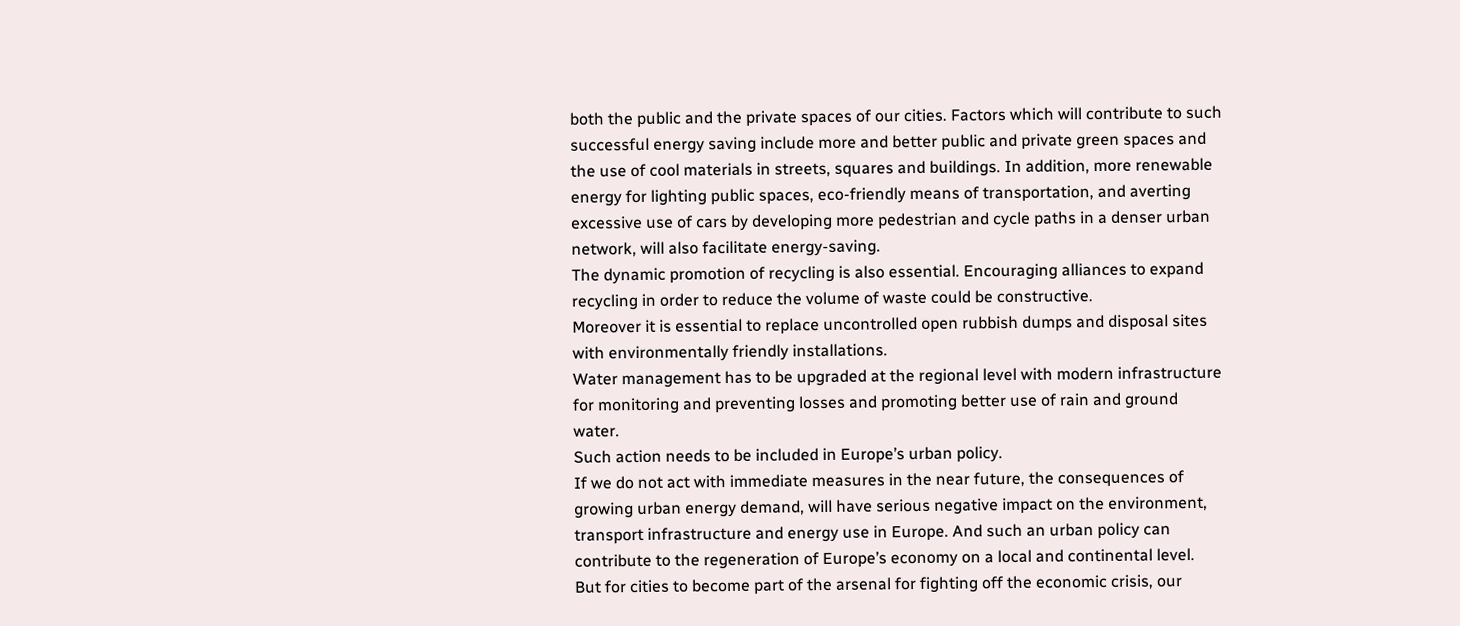both the public and the private spaces of our cities. Factors which will contribute to such successful energy saving include more and better public and private green spaces and the use of cool materials in streets, squares and buildings. In addition, more renewable energy for lighting public spaces, eco-friendly means of transportation, and averting excessive use of cars by developing more pedestrian and cycle paths in a denser urban network, will also facilitate energy-saving.
The dynamic promotion of recycling is also essential. Encouraging alliances to expand recycling in order to reduce the volume of waste could be constructive.
Moreover it is essential to replace uncontrolled open rubbish dumps and disposal sites with environmentally friendly installations.
Water management has to be upgraded at the regional level with modern infrastructure for monitoring and preventing losses and promoting better use of rain and ground water.
Such action needs to be included in Europe’s urban policy.
If we do not act with immediate measures in the near future, the consequences of growing urban energy demand, will have serious negative impact on the environment, transport infrastructure and energy use in Europe. And such an urban policy can contribute to the regeneration of Europe’s economy on a local and continental level.
But for cities to become part of the arsenal for fighting off the economic crisis, our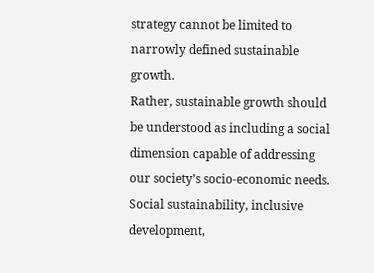strategy cannot be limited to narrowly defined sustainable growth.
Rather, sustainable growth should be understood as including a social dimension capable of addressing our society’s socio-economic needs. Social sustainability, inclusive development,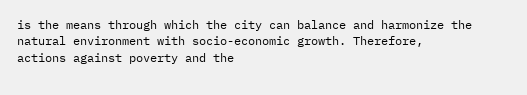is the means through which the city can balance and harmonize the natural environment with socio-economic growth. Therefore, actions against poverty and the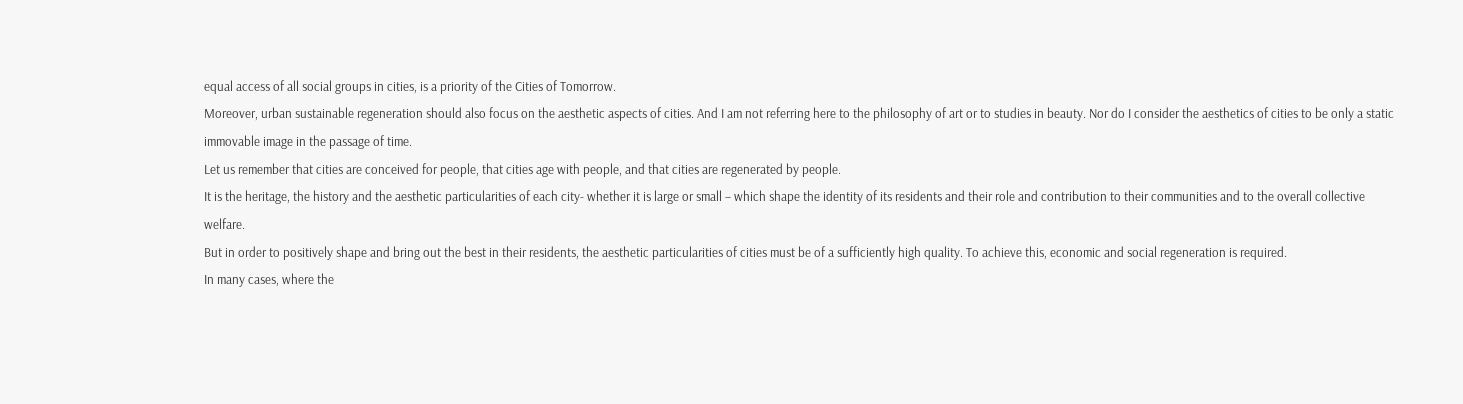equal access of all social groups in cities, is a priority of the Cities of Tomorrow.
Moreover, urban sustainable regeneration should also focus on the aesthetic aspects of cities. And I am not referring here to the philosophy of art or to studies in beauty. Nor do I consider the aesthetics of cities to be only a static immovable image in the passage of time.
Let us remember that cities are conceived for people, that cities age with people, and that cities are regenerated by people.
It is the heritage, the history and the aesthetic particularities of each city- whether it is large or small – which shape the identity of its residents and their role and contribution to their communities and to the overall collective welfare.
But in order to positively shape and bring out the best in their residents, the aesthetic particularities of cities must be of a sufficiently high quality. To achieve this, economic and social regeneration is required.
In many cases, where the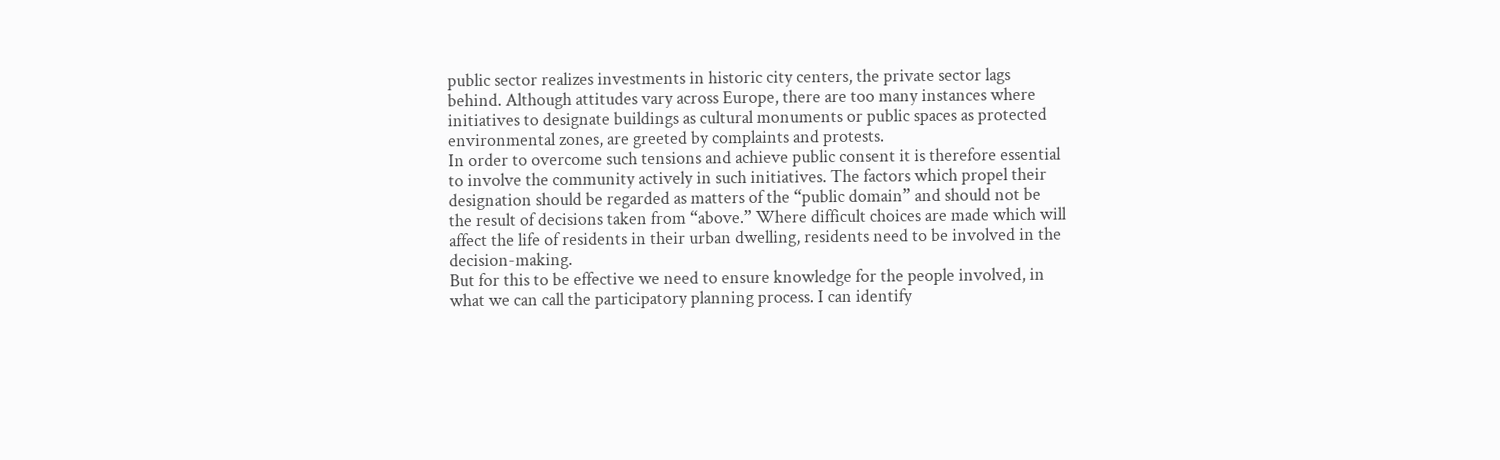public sector realizes investments in historic city centers, the private sector lags behind. Although attitudes vary across Europe, there are too many instances where initiatives to designate buildings as cultural monuments or public spaces as protected environmental zones, are greeted by complaints and protests.
In order to overcome such tensions and achieve public consent it is therefore essential to involve the community actively in such initiatives. The factors which propel their designation should be regarded as matters of the “public domain” and should not be the result of decisions taken from “above.” Where difficult choices are made which will affect the life of residents in their urban dwelling, residents need to be involved in the decision-making.
But for this to be effective we need to ensure knowledge for the people involved, in what we can call the participatory planning process. I can identify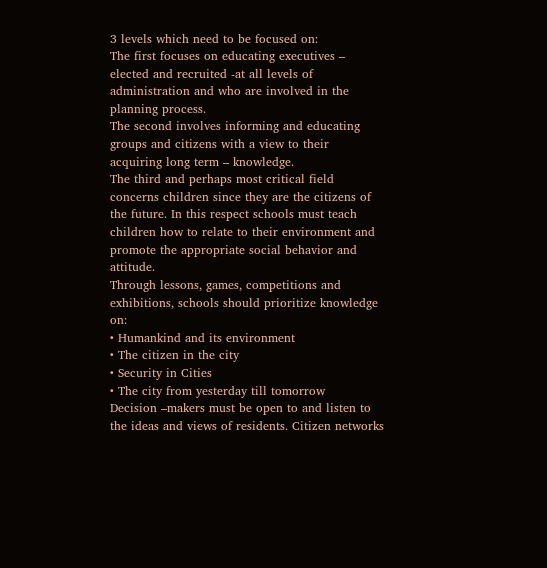3 levels which need to be focused on:
The first focuses on educating executives – elected and recruited -at all levels of administration and who are involved in the planning process.
The second involves informing and educating groups and citizens with a view to their acquiring long term – knowledge.
The third and perhaps most critical field concerns children since they are the citizens of the future. In this respect schools must teach children how to relate to their environment and promote the appropriate social behavior and attitude.
Through lessons, games, competitions and exhibitions, schools should prioritize knowledge on:
• Humankind and its environment
• The citizen in the city
• Security in Cities
• The city from yesterday till tomorrow
Decision –makers must be open to and listen to the ideas and views of residents. Citizen networks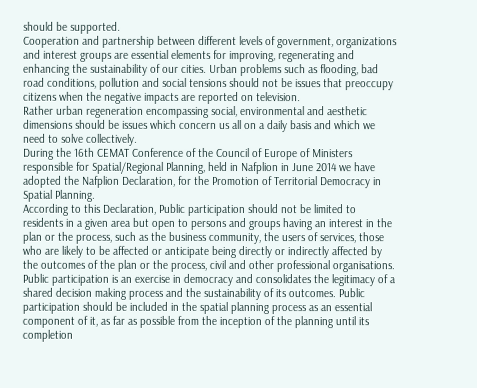should be supported.
Cooperation and partnership between different levels of government, organizations and interest groups are essential elements for improving, regenerating and enhancing the sustainability of our cities. Urban problems such as flooding, bad road conditions, pollution and social tensions should not be issues that preoccupy citizens when the negative impacts are reported on television.
Rather urban regeneration encompassing social, environmental and aesthetic dimensions should be issues which concern us all on a daily basis and which we need to solve collectively.
During the 16th CEMAT Conference of the Council of Europe of Ministers responsible for Spatial/Regional Planning, held in Nafplion in June 2014 we have adopted the Nafplion Declaration, for the Promotion of Territorial Democracy in Spatial Planning.
According to this Declaration, Public participation should not be limited to residents in a given area but open to persons and groups having an interest in the plan or the process, such as the business community, the users of services, those who are likely to be affected or anticipate being directly or indirectly affected by the outcomes of the plan or the process, civil and other professional organisations. Public participation is an exercise in democracy and consolidates the legitimacy of a shared decision making process and the sustainability of its outcomes. Public participation should be included in the spatial planning process as an essential component of it, as far as possible from the inception of the planning until its completion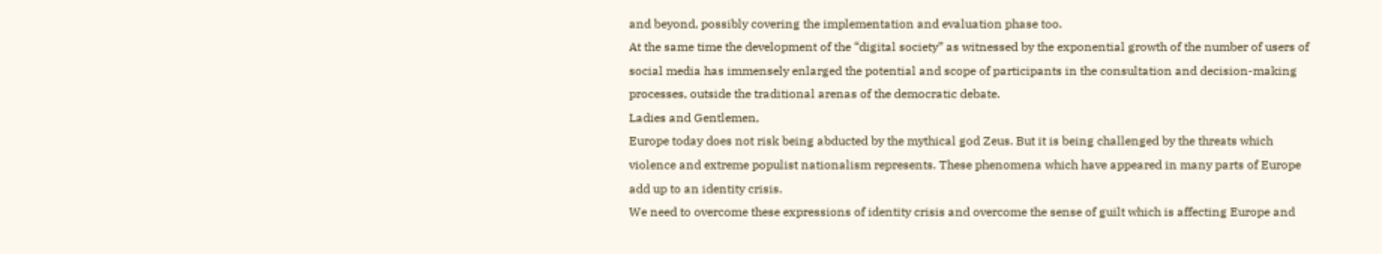and beyond, possibly covering the implementation and evaluation phase too.
At the same time the development of the “digital society” as witnessed by the exponential growth of the number of users of social media has immensely enlarged the potential and scope of participants in the consultation and decision-making processes, outside the traditional arenas of the democratic debate.
Ladies and Gentlemen,
Europe today does not risk being abducted by the mythical god Zeus. But it is being challenged by the threats which violence and extreme populist nationalism represents. These phenomena which have appeared in many parts of Europe add up to an identity crisis.
We need to overcome these expressions of identity crisis and overcome the sense of guilt which is affecting Europe and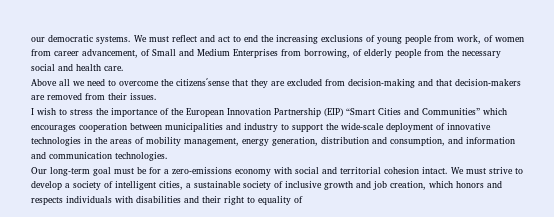our democratic systems. We must reflect and act to end the increasing exclusions of young people from work, of women from career advancement, of Small and Medium Enterprises from borrowing, of elderly people from the necessary social and health care.
Above all we need to overcome the citizens΄sense that they are excluded from decision-making and that decision-makers are removed from their issues.
I wish to stress the importance of the European Innovation Partnership (EIP) “Smart Cities and Communities” which encourages cooperation between municipalities and industry to support the wide-scale deployment of innovative technologies in the areas of mobility management, energy generation, distribution and consumption, and information and communication technologies.
Our long-term goal must be for a zero-emissions economy with social and territorial cohesion intact. We must strive to develop a society of intelligent cities, a sustainable society of inclusive growth and job creation, which honors and respects individuals with disabilities and their right to equality of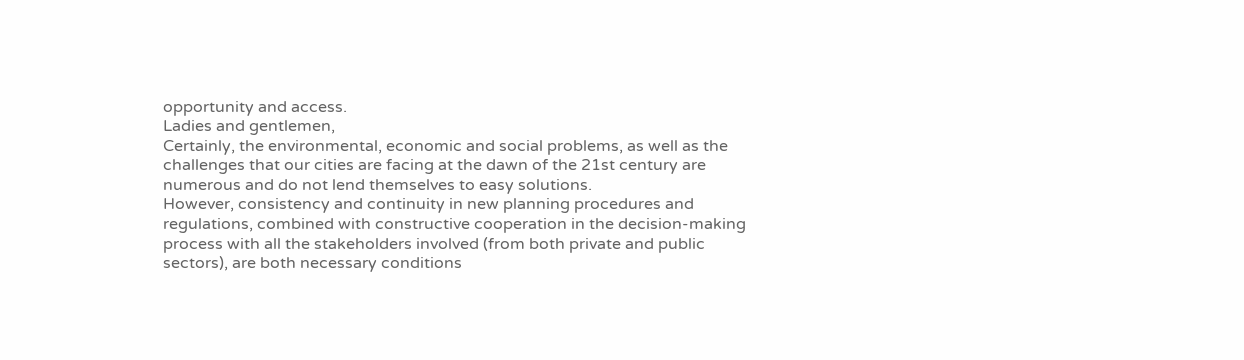opportunity and access.
Ladies and gentlemen,
Certainly, the environmental, economic and social problems, as well as the challenges that our cities are facing at the dawn of the 21st century are numerous and do not lend themselves to easy solutions.
However, consistency and continuity in new planning procedures and regulations, combined with constructive cooperation in the decision-making process with all the stakeholders involved (from both private and public sectors), are both necessary conditions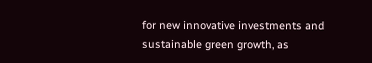for new innovative investments and sustainable green growth, as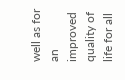well as for an improved quality of life for all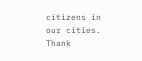citizens in our cities.
Thank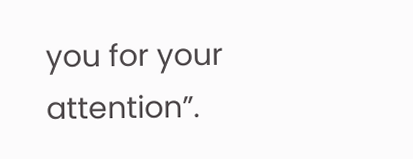you for your attention”.